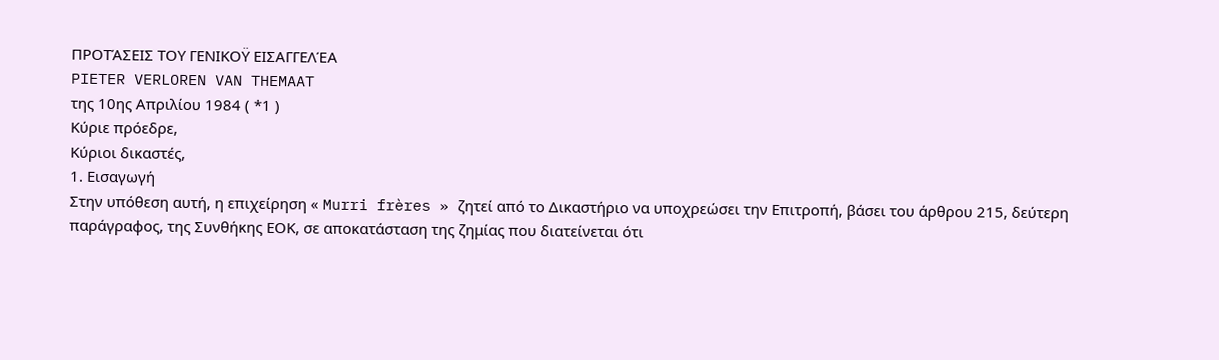ΠΡΟΤΆΣΕΙΣ ΤΟΥ ΓΕΝΙΚΟΫ ΕΙΣΑΓΓΕΛΈΑ
PIETER VERLOREN VAN THEMAAT
της 10ης Απριλίου 1984 ( *1 )
Κύριε πρόεδρε,
Κύριοι δικαστές,
1. Εισαγωγή
Στην υπόθεση αυτή, η επιχείρηση « Murri frères » ζητεί από το Δικαστήριο να υποχρεώσει την Επιτροπή, βάσει του άρθρου 215, δεύτερη παράγραφος, της Συνθήκης ΕΟΚ, σε αποκατάσταση της ζημίας που διατείνεται ότι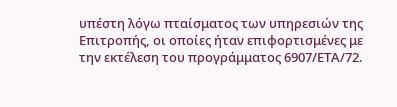υπέστη λόγω πταίσματος των υπηρεσιών της Επιτροπής, οι οποίες ήταν επιφορτισμένες με την εκτέλεση του προγράμματος 6907/ΕΤΑ/72.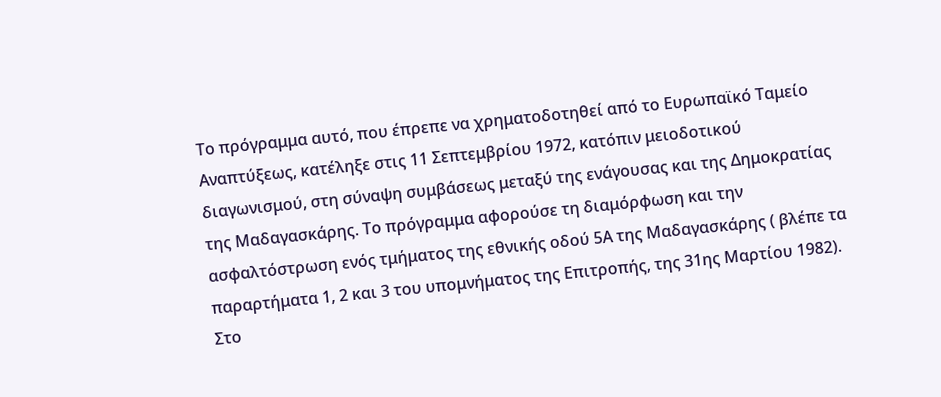Το πρόγραμμα αυτό, που έπρεπε να χρηματοδοτηθεί από το Ευρωπαϊκό Ταμείο Αναπτύξεως, κατέληξε στις 11 Σεπτεμβρίου 1972, κατόπιν μειοδοτικού διαγωνισμού, στη σύναψη συμβάσεως μεταξύ της ενάγουσας και της Δημοκρατίας της Μαδαγασκάρης. Το πρόγραμμα αφορούσε τη διαμόρφωση και την ασφαλτόστρωση ενός τμήματος της εθνικής οδού 5Α της Μαδαγασκάρης ( βλέπε τα παραρτήματα 1, 2 και 3 του υπομνήματος της Επιτροπής, της 31ης Μαρτίου 1982).
Στο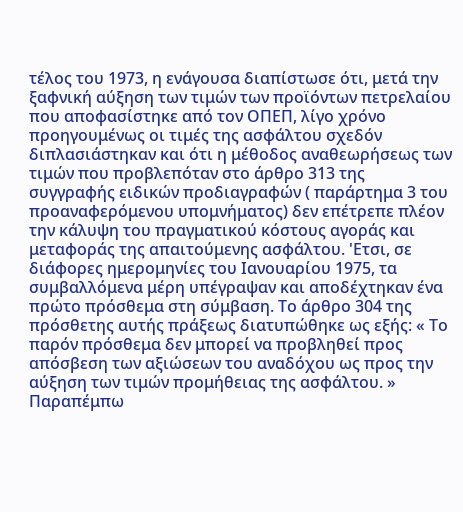τέλος του 1973, η ενάγουσα διαπίστωσε ότι, μετά την ξαφνική αύξηση των τιμών των προϊόντων πετρελαίου που αποφασίστηκε από τον ΟΠΕΠ, λίγο χρόνο προηγουμένως οι τιμές της ασφάλτου σχεδόν διπλασιάστηκαν και ότι η μέθοδος αναθεωρήσεως των τιμών που προβλεπόταν στο άρθρο 313 της συγγραφής ειδικών προδιαγραφών ( παράρτημα 3 του προαναφερόμενου υπομνήματος) δεν επέτρεπε πλέον την κάλυψη του πραγματικού κόστους αγοράς και μεταφοράς της απαιτούμενης ασφάλτου. 'Ετσι, σε διάφορες ημερομηνίες του Ιανουαρίου 1975, τα συμβαλλόμενα μέρη υπέγραψαν και αποδέχτηκαν ένα πρώτο πρόσθεμα στη σύμβαση. Το άρθρο 304 της πρόσθετης αυτής πράξεως διατυπώθηκε ως εξής: « Το παρόν πρόσθεμα δεν μπορεί να προβληθεί προς απόσβεση των αξιώσεων του αναδόχου ως προς την αύξηση των τιμών προμήθειας της ασφάλτου. » Παραπέμπω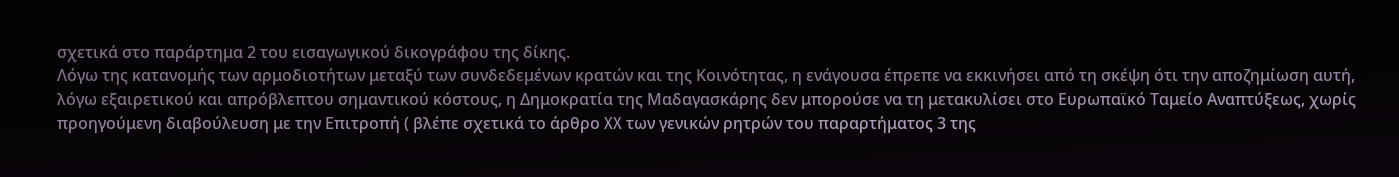σχετικά στο παράρτημα 2 του εισαγωγικού δικογράφου της δίκης.
Λόγω της κατανομής των αρμοδιοτήτων μεταξύ των συνδεδεμένων κρατών και της Κοινότητας, η ενάγουσα έπρεπε να εκκινήσει από τη σκέψη ότι την αποζημίωση αυτή, λόγω εξαιρετικού και απρόβλεπτου σημαντικού κόστους, η Δημοκρατία της Μαδαγασκάρης δεν μπορούσε να τη μετακυλίσει στο Ευρωπαϊκό Ταμείο Αναπτύξεως, χωρίς προηγούμενη διαβούλευση με την Επιτροπή ( βλέπε σχετικά το άρθρο XX των γενικών ρητρών του παραρτήματος 3 της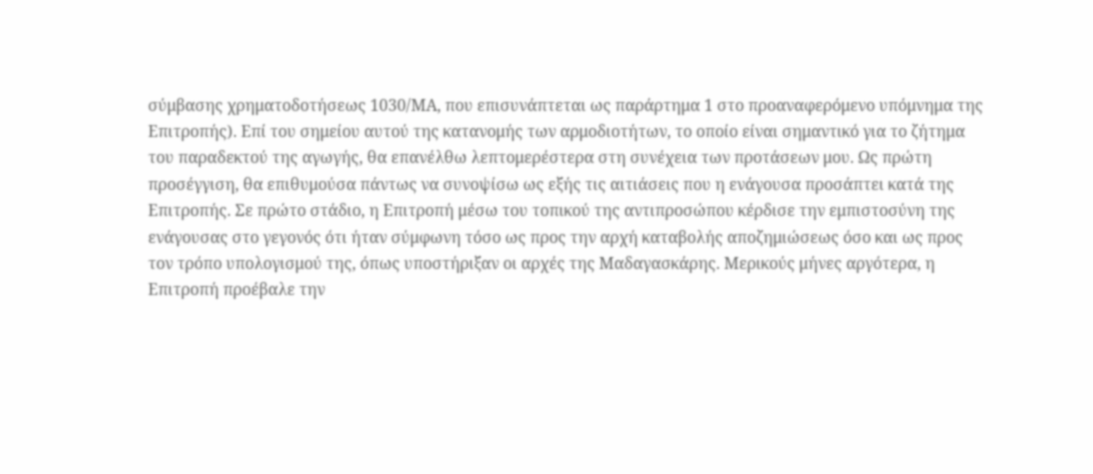σύμβασης χρηματοδοτήσεως 1030/ΜΑ, που επισυνάπτεται ως παράρτημα 1 στο προαναφερόμενο υπόμνημα της Επιτροπής). Επί του σημείου αυτού της κατανομής των αρμοδιοτήτων, το οποίο είναι σημαντικό για το ζήτημα του παραδεκτού της αγωγής, θα επανέλθω λεπτομερέστερα στη συνέχεια των προτάσεων μου. Ως πρώτη προσέγγιση, θα επιθυμούσα πάντως να συνοψίσω ως εξής τις αιτιάσεις που η ενάγουσα προσάπτει κατά της Επιτροπής. Σε πρώτο στάδιο, η Επιτροπή μέσω του τοπικού της αντιπροσώπου κέρδισε την εμπιστοσύνη της ενάγουσας στο γεγονός ότι ήταν σύμφωνη τόσο ως προς την αρχή καταβολής αποζημιώσεως όσο και ως προς τον τρόπο υπολογισμού της, όπως υποστήριξαν οι αρχές της Μαδαγασκάρης. Μερικούς μήνες αργότερα, η Επιτροπή προέβαλε την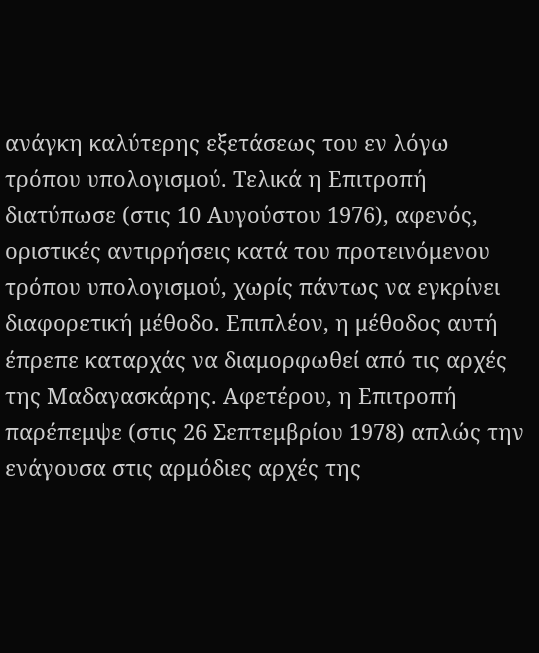ανάγκη καλύτερης εξετάσεως του εν λόγω τρόπου υπολογισμού. Τελικά η Επιτροπή διατύπωσε (στις 10 Αυγούστου 1976), αφενός, οριστικές αντιρρήσεις κατά του προτεινόμενου τρόπου υπολογισμού, χωρίς πάντως να εγκρίνει διαφορετική μέθοδο. Επιπλέον, η μέθοδος αυτή έπρεπε καταρχάς να διαμορφωθεί από τις αρχές της Μαδαγασκάρης. Αφετέρου, η Επιτροπή παρέπεμψε (στις 26 Σεπτεμβρίου 1978) απλώς την ενάγουσα στις αρμόδιες αρχές της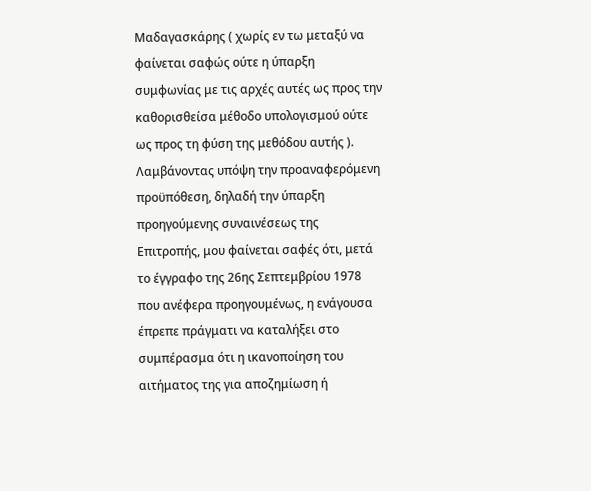Μαδαγασκάρης ( χωρίς εν τω μεταξύ να φαίνεται σαφώς ούτε η ύπαρξη συμφωνίας με τις αρχές αυτές ως προς την καθορισθείσα μέθοδο υπολογισμού ούτε ως προς τη φύση της μεθόδου αυτής ).
Λαμβάνοντας υπόψη την προαναφερόμενη προϋπόθεση, δηλαδή την ύπαρξη προηγούμενης συναινέσεως της Επιτροπής, μου φαίνεται σαφές ότι, μετά το έγγραφο της 26ης Σεπτεμβρίου 1978 που ανέφερα προηγουμένως, η ενάγουσα έπρεπε πράγματι να καταλήξει στο συμπέρασμα ότι η ικανοποίηση του αιτήματος της για αποζημίωση ή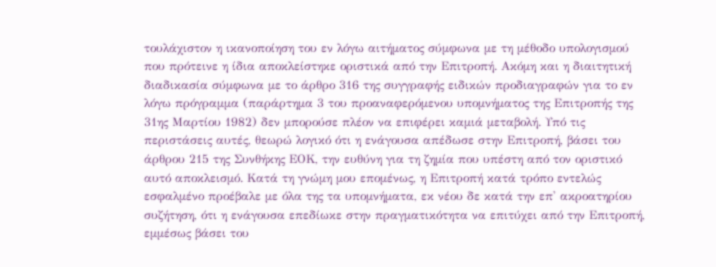τουλάχιστον η ικανοποίηση του εν λόγω αιτήματος σύμφωνα με τη μέθοδο υπολογισμού που πρότεινε η ίδια αποκλείστηκε οριστικά από την Επιτροπή. Ακόμη και η διαιτητική διαδικασία σύμφωνα με το άρθρο 316 της συγγραφής ειδικών προδιαγραφών για το εν λόγω πρόγραμμα (παράρτημα 3 του προαναφερόμενου υπομνήματος της Επιτροπής της 31ης Μαρτίου 1982) δεν μπορούσε πλέον να επιφέρει καμιά μεταβολή. Υπό τις περιστάσεις αυτές, θεωρώ λογικό ότι η ενάγουσα απέδωσε στην Επιτροπή, βάσει του άρθρου 215 της Συνθήκης ΕΟΚ, την ευθύνη για τη ζημία που υπέστη από τον οριστικό αυτό αποκλεισμό. Κατά τη γνώμη μου επομένως, η Επιτροπή κατά τρόπο εντελώς εσφαλμένο προέβαλε με όλα της τα υπομνήματα, εκ νέου δε κατά την επ' ακροατηρίου συζήτηση, ότι η ενάγουσα επεδίωκε στην πραγματικότητα να επιτύχει από την Επιτροπή, εμμέσως βάσει του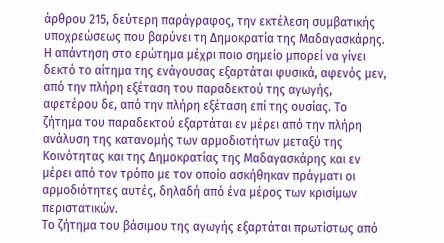άρθρου 215, δεύτερη παράγραφος, την εκτέλεση συμβατικής υποχρεώσεως που βαρύνει τη Δημοκρατία της Μαδαγασκάρης.
Η απάντηση στο ερώτημα μέχρι ποιο σημείο μπορεί να γίνει δεκτό το αίτημα της ενάγουσας εξαρτάται φυσικά, αφενός μεν, από την πλήρη εξέταση του παραδεκτού της αγωγής, αφετέρου δε, από την πλήρη εξέταση επί της ουσίας. Το ζήτημα του παραδεκτού εξαρτάται εν μέρει από την πλήρη ανάλυση της κατανομής των αρμοδιοτήτων μεταξύ της Κοινότητας και της Δημοκρατίας της Μαδαγασκάρης και εν μέρει από τον τρόπο με τον οποίο ασκήθηκαν πράγματι οι αρμοδιότητες αυτές, δηλαδή από ένα μέρος των κρισίμων περιστατικών.
Το ζήτημα του βάσιμου της αγωγής εξαρτάται πρωτίστως από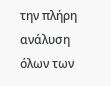την πλήρη ανάλυση όλων των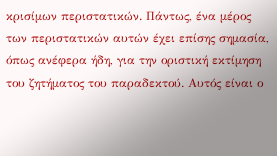κρισίμων περιστατικών. Πάντως, ένα μέρος των περιστατικών αυτών έχει επίσης σημασία, όπως ανέφερα ήδη, για την οριστική εκτίμηση του ζητήματος του παραδεκτού. Αυτός είναι ο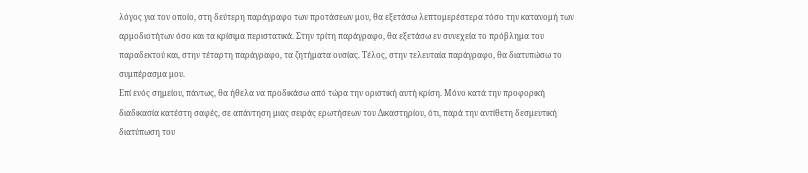λόγος για τον οποίο, στη δεύτερη παράγραφο των προτάσεων μου, θα εξετάσω λεπτομερέστερα τόσο την κατανομή των αρμοδιοτήτων όσο και τα κρίσιμα περιστατικά. Στην τρίτη παράγραφο, θα εξετάσω εν συνεχεία το πρόβλημα του παραδεκτού και, στην τέταρτη παράγραφο, τα ζητήματα ουσίας. Τέλος, στην τελευταία παράγραφο, θα διατυπώσω το συμπέρασμα μου.
Επί ενός σημείου, πάντως, θα ήθελα να προδικάσω από τώρα την οριστική αυτή κρίση. Μόνο κατά την προφορική διαδικασία κατέστη σαφές, σε απάντηση μιας σειράς ερωτήσεων του Δικαστηρίου, ότι, παρά την αντίθετη δεσμευτική διατύπωση του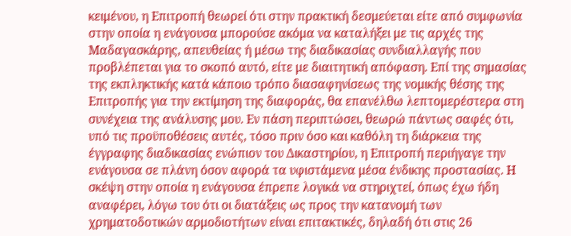κειμένου, η Επιτροπή θεωρεί ότι στην πρακτική δεσμεύεται είτε από συμφωνία στην οποία η ενάγουσα μπορούσε ακόμα να καταλήξει με τις αρχές της Μαδαγασκάρης, απευθείας ή μέσω της διαδικασίας συνδιαλλαγής που προβλέπεται για το σκοπό αυτό, είτε με διαιτητική απόφαση. Επί της σημασίας της εκπληκτικής κατά κάποιο τρόπο διασαφηνίσεως της νομικής θέσης της Επιτροπής για την εκτίμηση της διαφοράς, θα επανέλθω λεπτομερέστερα στη συνέχεια της ανάλυσης μου. Εν πάση περιπτώσει, θεωρώ πάντως σαφές ότι, υπό τις προϋποθέσεις αυτές, τόσο πριν όσο και καθόλη τη διάρκεια της έγγραφης διαδικασίας ενώπιον του Δικαστηρίου, η Επιτροπή περιήγαγε την ενάγουσα σε πλάνη όσον αφορά τα υφιστάμενα μέσα ένδικης προστασίας. Η σκέψη στην οποία η ενάγουσα έπρεπε λογικά να στηριχτεί, όπως έχω ήδη αναφέρει, λόγω του ότι οι διατάξεις ως προς την κατανομή των χρηματοδοτικών αρμοδιοτήτων είναι επιτακτικές, δηλαδή ότι στις 26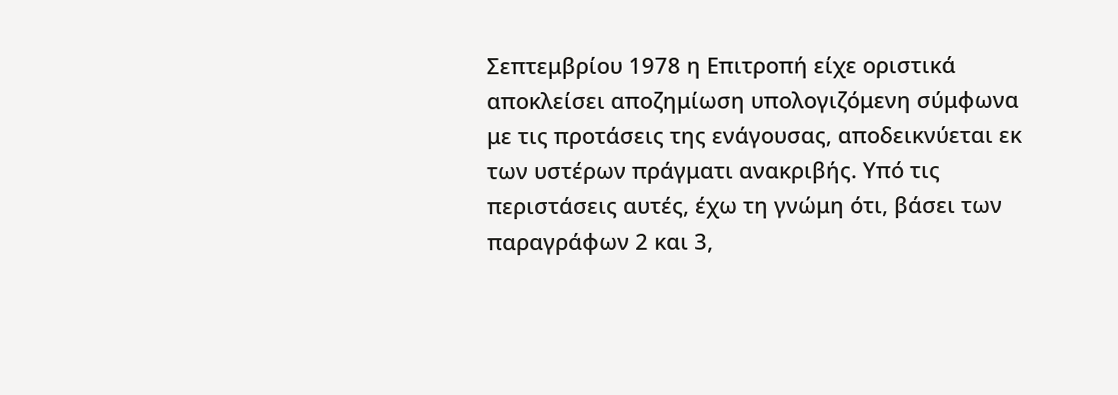Σεπτεμβρίου 1978 η Επιτροπή είχε οριστικά αποκλείσει αποζημίωση υπολογιζόμενη σύμφωνα με τις προτάσεις της ενάγουσας, αποδεικνύεται εκ των υστέρων πράγματι ανακριβής. Υπό τις περιστάσεις αυτές, έχω τη γνώμη ότι, βάσει των παραγράφων 2 και 3,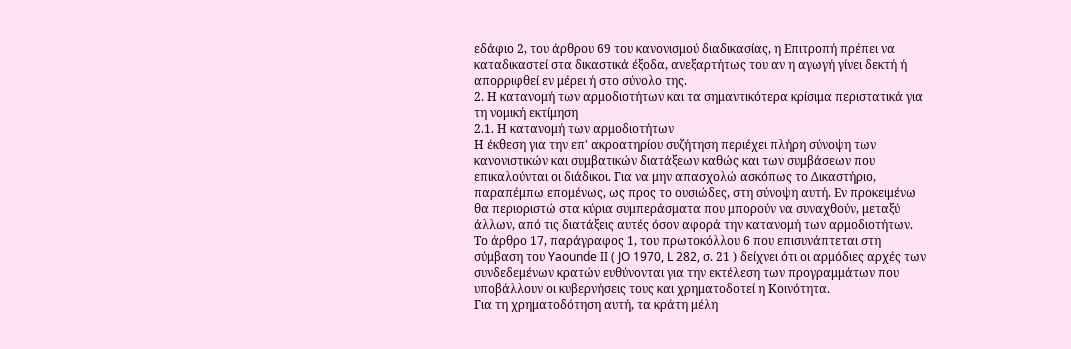εδάφιο 2, του άρθρου 69 του κανονισμού διαδικασίας, η Επιτροπή πρέπει να καταδικαστεί στα δικαστικά έξοδα, ανεξαρτήτως του αν η αγωγή γίνει δεκτή ή απορριφθεί εν μέρει ή στο σύνολο της.
2. Η κατανομή των αρμοδιοτήτων και τα σημαντικότερα κρίσιμα περιστατικά για τη νομική εκτίμηση
2.1. Η κατανομή των αρμοδιοτήτων
Η έκθεση για την επ' ακροατηρίου συζήτηση περιέχει πλήρη σύνοψη των κανονιστικών και συμβατικών διατάξεων καθώς και των συμβάσεων που επικαλούνται οι διάδικοι. Για να μην απασχολώ ασκόπως το Δικαστήριο, παραπέμπω επομένως, ως προς το ουσιώδες, στη σύνοψη αυτή. Εν προκειμένω θα περιοριστώ στα κύρια συμπεράσματα που μπορούν να συναχθούν, μεταξύ άλλων, από τις διατάξεις αυτές όσον αφορά την κατανομή των αρμοδιοτήτων.
Το άρθρο 17, παράγραφος 1, του πρωτοκόλλου 6 που επισυνάπτεται στη σύμβαση του Yaounde II ( JO 1970, L 282, σ. 21 ) δείχνει ότι οι αρμόδιες αρχές των συνδεδεμένων κρατών ευθύνονται για την εκτέλεση των προγραμμάτων που υποβάλλουν οι κυβερνήσεις τους και χρηματοδοτεί η Κοινότητα.
Για τη χρηματοδότηση αυτή, τα κράτη μέλη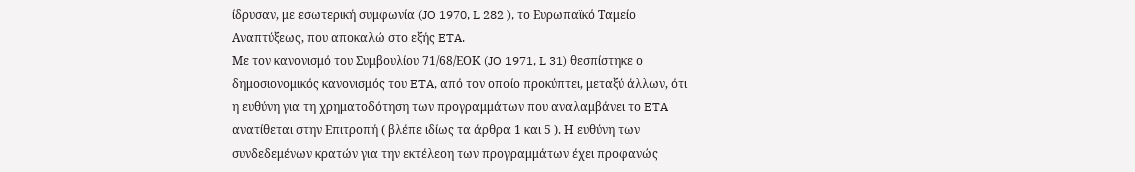ίδρυσαν, με εσωτερική συμφωνία (JO 1970, L 282 ), το Ευρωπαϊκό Ταμείο Αναπτύξεως, που αποκαλώ στο εξής ETA.
Με τον κανονισμό του Συμβουλίου 71/68/ΕΟΚ (JO 1971, L 31) θεσπίστηκε ο δημοσιονομικός κανονισμός του ETA, από τον οποίο προκύπτει, μεταξύ άλλων, ότι η ευθύνη για τη χρηματοδότηση των προγραμμάτων που αναλαμβάνει το ETA ανατίθεται στην Επιτροπή ( βλέπε ιδίως τα άρθρα 1 και 5 ). Η ευθύνη των συνδεδεμένων κρατών για την εκτέλεοη των προγραμμάτων έχει προφανώς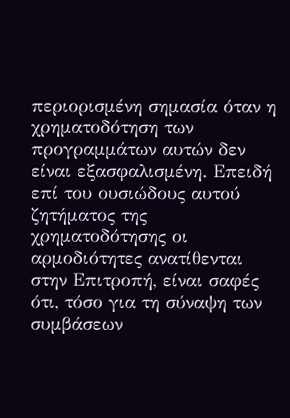περιορισμένη σημασία όταν η χρηματοδότηση των προγραμμάτων αυτών δεν είναι εξασφαλισμένη. Επειδή επί του ουσιώδους αυτού ζητήματος της χρηματοδότησης οι αρμοδιότητες ανατίθενται στην Επιτροπή, είναι σαφές ότι, τόσο για τη σύναψη των συμβάσεων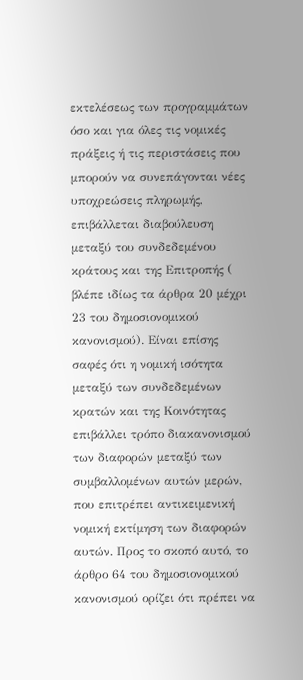εκτελέσεως των προγραμμάτων όσο και για όλες τις νομικές πράξεις ή τις περιστάσεις που μπορούν να συνεπάγονται νέες υποχρεώσεις πληρωμής, επιβάλλεται διαβούλευση μεταξύ του συνδεδεμένου κράτους και της Επιτροπής ( βλέπε ιδίως τα άρθρα 20 μέχρι 23 του δημοσιονομικού κανονισμού). Είναι επίσης σαφές ότι η νομική ισότητα μεταξύ των συνδεδεμένων κρατών και της Κοινότητας επιβάλλει τρόπο διακανονισμού των διαφορών μεταξύ των συμβαλλομένων αυτών μερών, που επιτρέπει αντικειμενική νομική εκτίμηση των διαφορών αυτών. Προς το σκοπό αυτό, το άρθρο 64 του δημοσιονομικού κανονισμού ορίζει ότι πρέπει να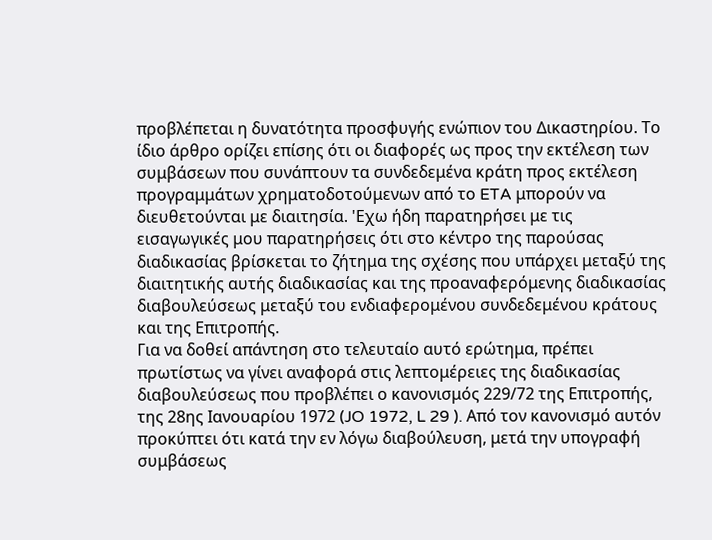προβλέπεται η δυνατότητα προσφυγής ενώπιον του Δικαστηρίου. Το ίδιο άρθρο ορίζει επίσης ότι οι διαφορές ως προς την εκτέλεση των συμβάσεων που συνάπτουν τα συνδεδεμένα κράτη προς εκτέλεση προγραμμάτων χρηματοδοτούμενων από το ETA μπορούν να διευθετούνται με διαιτησία. 'Εχω ήδη παρατηρήσει με τις εισαγωγικές μου παρατηρήσεις ότι στο κέντρο της παρούσας διαδικασίας βρίσκεται το ζήτημα της σχέσης που υπάρχει μεταξύ της διαιτητικής αυτής διαδικασίας και της προαναφερόμενης διαδικασίας διαβουλεύσεως μεταξύ του ενδιαφερομένου συνδεδεμένου κράτους και της Επιτροπής.
Για να δοθεί απάντηση στο τελευταίο αυτό ερώτημα, πρέπει πρωτίστως να γίνει αναφορά στις λεπτομέρειες της διαδικασίας διαβουλεύσεως που προβλέπει ο κανονισμός 229/72 της Επιτροπής, της 28ης Ιανουαρίου 1972 (JO 1972, L 29 ). Από τον κανονισμό αυτόν προκύπτει ότι κατά την εν λόγω διαβούλευση, μετά την υπογραφή συμβάσεως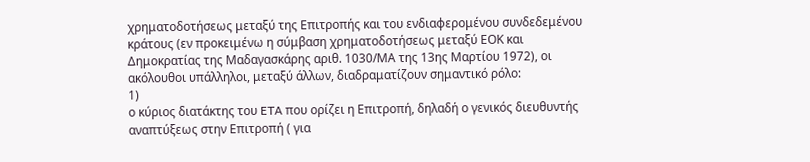χρηματοδοτήσεως μεταξύ της Επιτροπής και του ενδιαφερομένου συνδεδεμένου κράτους (εν προκειμένω η σύμβαση χρηματοδοτήσεως μεταξύ ΕΟΚ και Δημοκρατίας της Μαδαγασκάρης αριθ. 1030/ΜΑ της 13ης Μαρτίου 1972), οι ακόλουθοι υπάλληλοι, μεταξύ άλλων, διαδραματίζουν σημαντικό ρόλο:
1)
ο κύριος διατάκτης του ETA που ορίζει η Επιτροπή, δηλαδή ο γενικός διευθυντής αναπτύξεως στην Επιτροπή ( για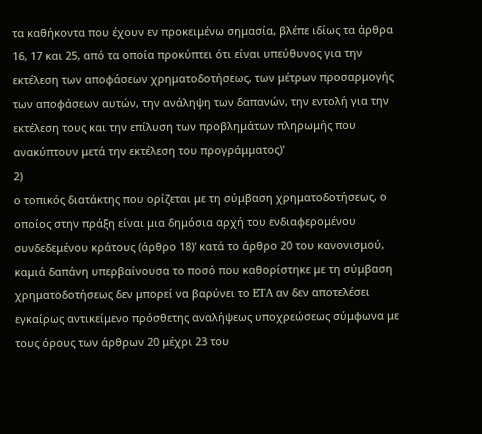τα καθήκοντα που έχουν εν προκειμένω σημασία, βλέπε ιδίως τα άρθρα 16, 17 και 25, από τα οποία προκύπτει ότι είναι υπεύθυνος για την εκτέλεση των αποφάσεων χρηματοδοτήσεως, των μέτρων προσαρμογής των αποφάσεων αυτών, την ανάληψη των δαπανών, την εντολή για την εκτέλεση τους και την επίλυση των προβλημάτων πληρωμής που ανακύπτουν μετά την εκτέλεση του προγράμματος)'
2)
ο τοπικός διατάκτης που ορίζεται με τη σύμβαση χρηματοδοτήσεως, ο οποίος στην πράξη είναι μια δημόσια αρχή του ενδιαφερομένου συνδεδεμένου κράτους (άρθρο 18)' κατά το άρθρο 20 του κανονισμού, καμιά δαπάνη υπερβαίνουσα το ποσό που καθορίστηκε με τη σύμβαση χρηματοδοτήσεως δεν μπορεί να βαρύνει το ETA αν δεν αποτελέσει εγκαίρως αντικείμενο πρόσθετης αναλήψεως υποχρεώσεως σύμφωνα με τους όρους των άρθρων 20 μέχρι 23 του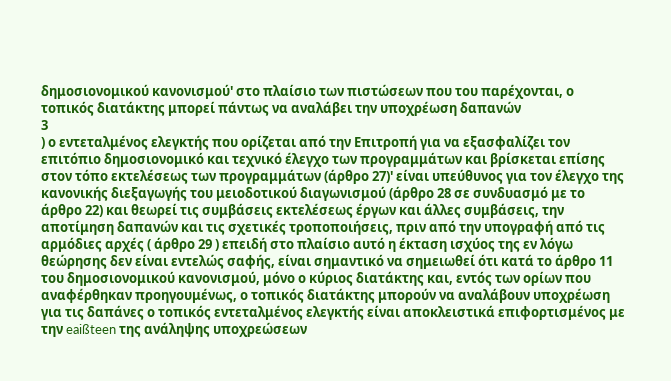δημοσιονομικού κανονισμού' στο πλαίσιο των πιστώσεων που του παρέχονται, ο τοπικός διατάκτης μπορεί πάντως να αναλάβει την υποχρέωση δαπανών
3
) ο εντεταλμένος ελεγκτής που ορίζεται από την Επιτροπή για να εξασφαλίζει τον επιτόπιο δημοσιονομικό και τεχνικό έλεγχο των προγραμμάτων και βρίσκεται επίσης στον τόπο εκτελέσεως των προγραμμάτων (άρθρο 27)' είναι υπεύθυνος για τον έλεγχο της κανονικής διεξαγωγής του μειοδοτικού διαγωνισμού (άρθρο 28 σε συνδυασμό με το άρθρο 22) και θεωρεί τις συμβάσεις εκτελέσεως έργων και άλλες συμβάσεις, την αποτίμηση δαπανών και τις σχετικές τροποποιήσεις, πριν από την υπογραφή από τις αρμόδιες αρχές ( άρθρο 29 ) επειδή στο πλαίσιο αυτό η έκταση ισχύος της εν λόγω θεώρησης δεν είναι εντελώς σαφής, είναι σημαντικό να σημειωθεί ότι κατά το άρθρο 11 του δημοσιονομικού κανονισμού, μόνο ο κύριος διατάκτης και, εντός των ορίων που αναφέρθηκαν προηγουμένως, ο τοπικός διατάκτης μπορούν να αναλάβουν υποχρέωση για τις δαπάνες ο τοπικός εντεταλμένος ελεγκτής είναι αποκλειστικά επιφορτισμένος με την eaißteen της ανάληψης υποχρεώσεων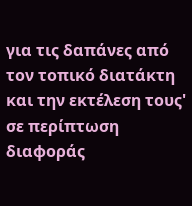για τις δαπάνες από τον τοπικό διατάκτη και την εκτέλεση τους' σε περίπτωση διαφοράς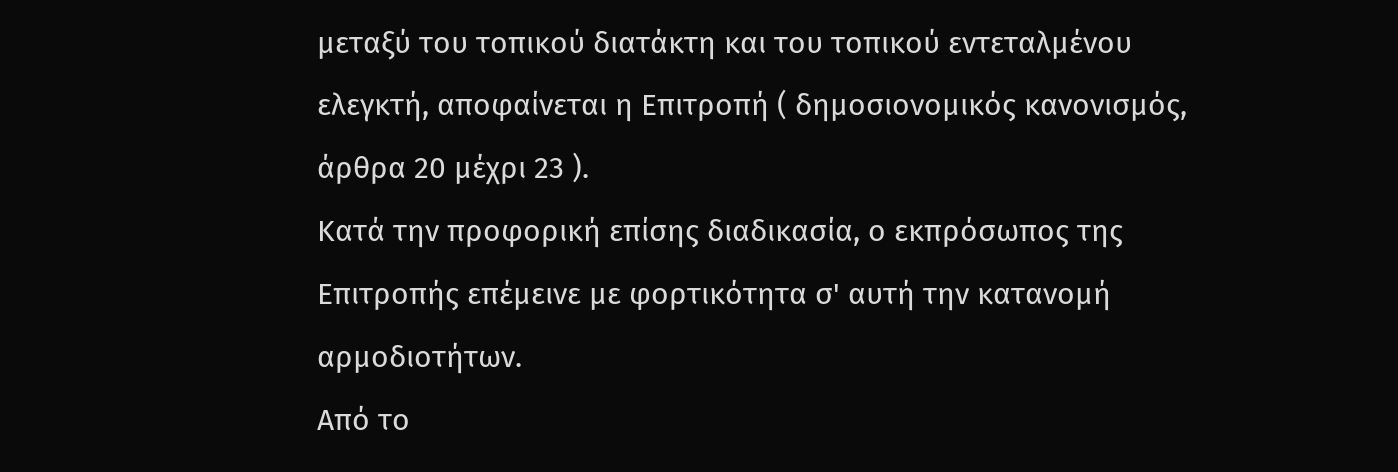μεταξύ του τοπικού διατάκτη και του τοπικού εντεταλμένου ελεγκτή, αποφαίνεται η Επιτροπή ( δημοσιονομικός κανονισμός, άρθρα 20 μέχρι 23 ).
Κατά την προφορική επίσης διαδικασία, ο εκπρόσωπος της Επιτροπής επέμεινε με φορτικότητα σ' αυτή την κατανομή αρμοδιοτήτων.
Από το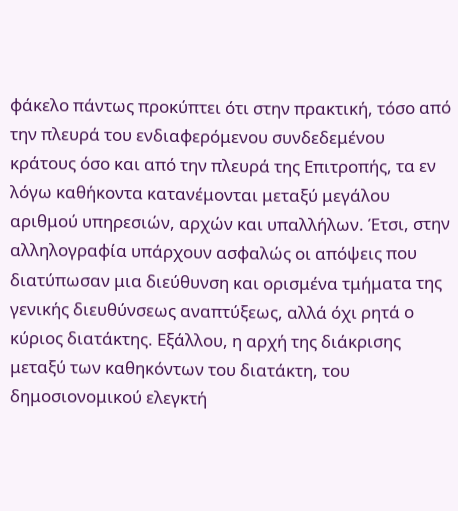φάκελο πάντως προκύπτει ότι στην πρακτική, τόσο από την πλευρά του ενδιαφερόμενου συνδεδεμένου κράτους όσο και από την πλευρά της Επιτροπής, τα εν λόγω καθήκοντα κατανέμονται μεταξύ μεγάλου αριθμού υπηρεσιών, αρχών και υπαλλήλων. Έτσι, στην αλληλογραφία υπάρχουν ασφαλώς οι απόψεις που διατύπωσαν μια διεύθυνση και ορισμένα τμήματα της γενικής διευθύνσεως αναπτύξεως, αλλά όχι ρητά ο κύριος διατάκτης. Εξάλλου, η αρχή της διάκρισης μεταξύ των καθηκόντων του διατάκτη, του δημοσιονομικού ελεγκτή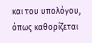και του υπολόγου, όπως καθορίζεται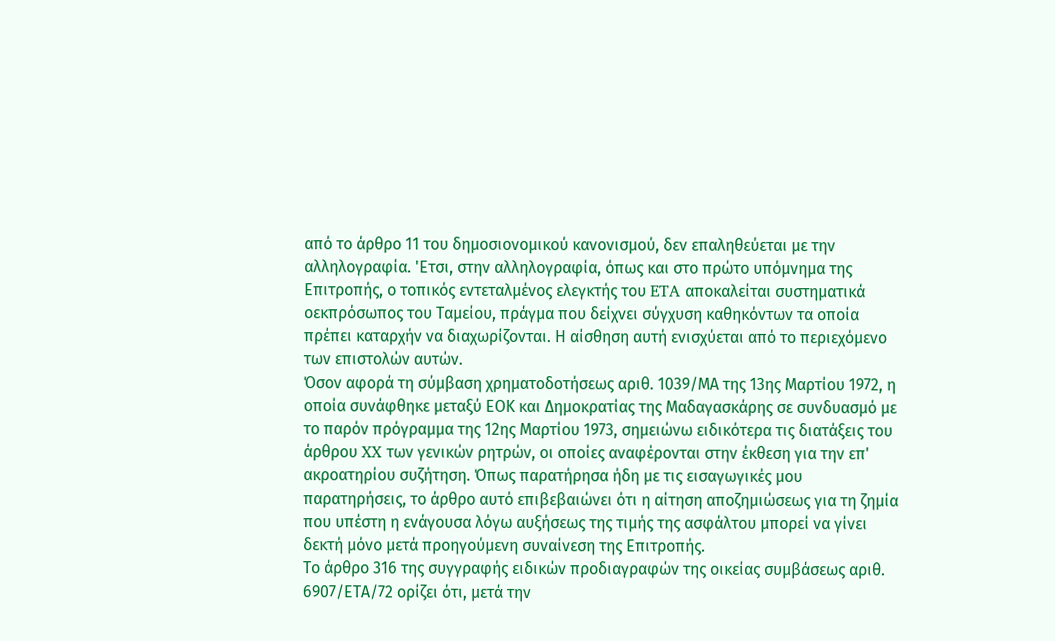από το άρθρο 11 του δημοσιονομικού κανονισμού, δεν επαληθεύεται με την αλληλογραφία. 'Ετσι, στην αλληλογραφία, όπως και στο πρώτο υπόμνημα της Επιτροπής, ο τοπικός εντεταλμένος ελεγκτής του ETA αποκαλείται συστηματικά οεκπρόσωπος του Ταμείου, πράγμα που δείχνει σύγχυση καθηκόντων τα οποία πρέπει καταρχήν να διαχωρίζονται. Η αίσθηση αυτή ενισχύεται από το περιεχόμενο των επιστολών αυτών.
Όσον αφορά τη σύμβαση χρηματοδοτήσεως αριθ. 1039/ΜΑ της 13ης Μαρτίου 1972, η οποία συνάφθηκε μεταξύ ΕΟΚ και Δημοκρατίας της Μαδαγασκάρης σε συνδυασμό με το παρόν πρόγραμμα της 12ης Μαρτίου 1973, σημειώνω ειδικότερα τις διατάξεις του άρθρου XX των γενικών ρητρών, οι οποίες αναφέρονται στην έκθεση για την επ' ακροατηρίου συζήτηση. Όπως παρατήρησα ήδη με τις εισαγωγικές μου παρατηρήσεις, το άρθρο αυτό επιβεβαιώνει ότι η αίτηση αποζημιώσεως για τη ζημία που υπέστη η ενάγουσα λόγω αυξήσεως της τιμής της ασφάλτου μπορεί να γίνει δεκτή μόνο μετά προηγούμενη συναίνεση της Επιτροπής.
Το άρθρο 316 της συγγραφής ειδικών προδιαγραφών της οικείας συμβάσεως αριθ. 6907/ΕΤΑ/72 ορίζει ότι, μετά την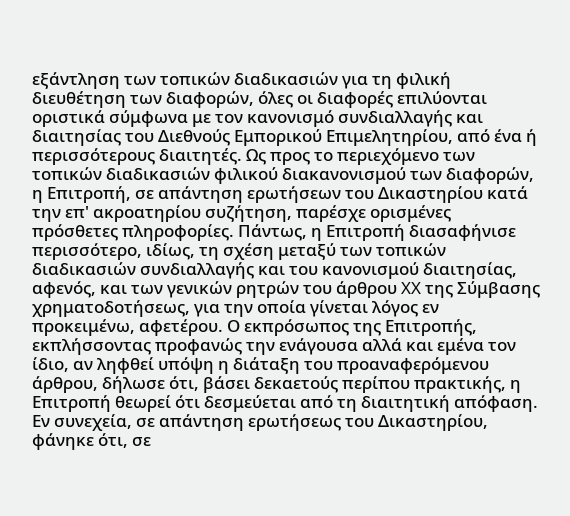εξάντληση των τοπικών διαδικασιών για τη φιλική διευθέτηση των διαφορών, όλες οι διαφορές επιλύονται οριστικά σύμφωνα με τον κανονισμό συνδιαλλαγής και διαιτησίας του Διεθνούς Εμπορικού Επιμελητηρίου, από ένα ή περισσότερους διαιτητές. Ως προς το περιεχόμενο των τοπικών διαδικασιών φιλικού διακανονισμού των διαφορών, η Επιτροπή, σε απάντηση ερωτήσεων του Δικαστηρίου κατά την επ' ακροατηρίου συζήτηση, παρέσχε ορισμένες πρόσθετες πληροφορίες. Πάντως, η Επιτροπή διασαφήνισε περισσότερο, ιδίως, τη σχέση μεταξύ των τοπικών διαδικασιών συνδιαλλαγής και του κανονισμού διαιτησίας, αφενός, και των γενικών ρητρών του άρθρου XX της Σύμβασης χρηματοδοτήσεως, για την οποία γίνεται λόγος εν προκειμένω, αφετέρου. Ο εκπρόσωπος της Επιτροπής, εκπλήσσοντας προφανώς την ενάγουσα αλλά και εμένα τον ίδιο, αν ληφθεί υπόψη η διάταξη του προαναφερόμενου άρθρου, δήλωσε ότι, βάσει δεκαετούς περίπου πρακτικής, η Επιτροπή θεωρεί ότι δεσμεύεται από τη διαιτητική απόφαση. Εν συνεχεία, σε απάντηση ερωτήσεως του Δικαστηρίου, φάνηκε ότι, σε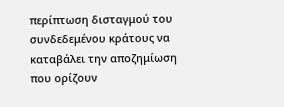περίπτωση δισταγμού του συνδεδεμένου κράτους να καταβάλει την αποζημίωση που ορίζουν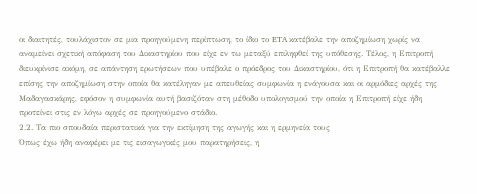οι διαιτητές, τουλάχιστον σε μια προηγούμενη περίπτωση, το ίδιο το ETA κατέβαλε την αποζημίωση χωρίς να αναμείνει σχετική απόφαση του Δικαστηρίου που είχε εν τω μεταξύ επιληφθεί της υπόθεσης. Τέλος, η Επιτροπή διευκρίνισε ακόμη, σε απάντηση ερωτήσεων που υπέβαλε ο πρόεδρος του Δικαστηρίου, ότι η Επιτροπή θα κατέβαλλε επίσης την αποζημίωση στην οποία θα κατέληγαν με απευθείας συμφωνία η ενάγουσα και οι αρμόδιες αρχές της Μαδαγασκάρης, εφόσον η συμφωνία αυτή βασιζόταν στη μέθοδο υπολογισμού την οποία η Επιτροπή είχε ήδη προτείνει στις εν λόγω αρχές σε προηγούμενο στάδιο.
2.2. Τα πιο σπουδαία περιστατικά για την εκτίμηση της αγωγής και η ερμηνεία τους
Όπως έχω ήδη αναφέρει με τις εισαγωγικές μου παρατηρήσεις, η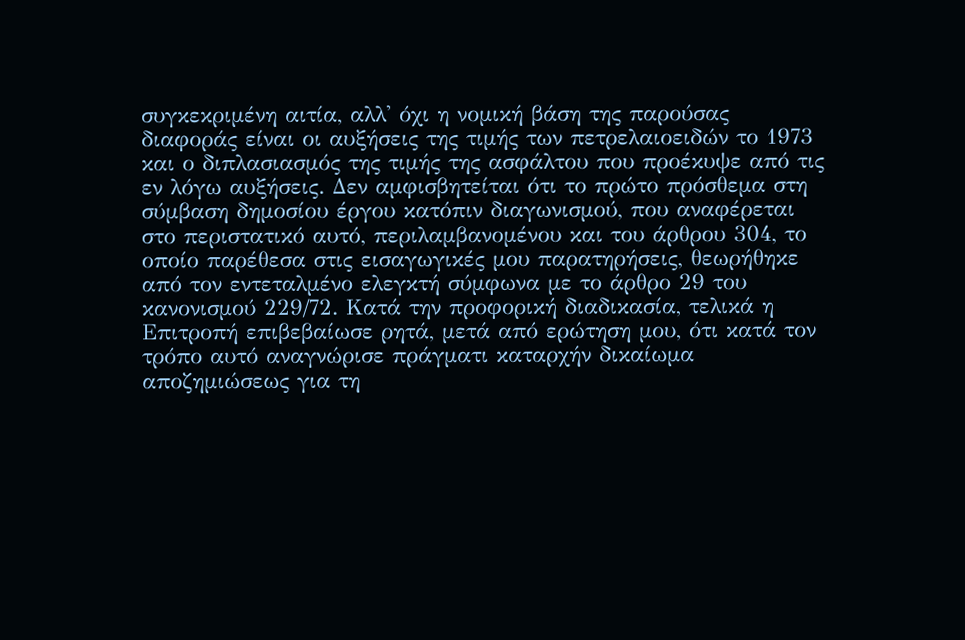συγκεκριμένη αιτία, αλλ' όχι η νομική βάση της παρούσας διαφοράς είναι οι αυξήσεις της τιμής των πετρελαιοειδών το 1973 και ο διπλασιασμός της τιμής της ασφάλτου που προέκυψε από τις εν λόγω αυξήσεις. Δεν αμφισβητείται ότι το πρώτο πρόσθεμα στη σύμβαση δημοσίου έργου κατόπιν διαγωνισμού, που αναφέρεται στο περιστατικό αυτό, περιλαμβανομένου και του άρθρου 304, το οποίο παρέθεσα στις εισαγωγικές μου παρατηρήσεις, θεωρήθηκε από τον εντεταλμένο ελεγκτή σύμφωνα με το άρθρο 29 του κανονισμού 229/72. Κατά την προφορική διαδικασία, τελικά η Επιτροπή επιβεβαίωσε ρητά, μετά από ερώτηση μου, ότι κατά τον τρόπο αυτό αναγνώρισε πράγματι καταρχήν δικαίωμα αποζημιώσεως για τη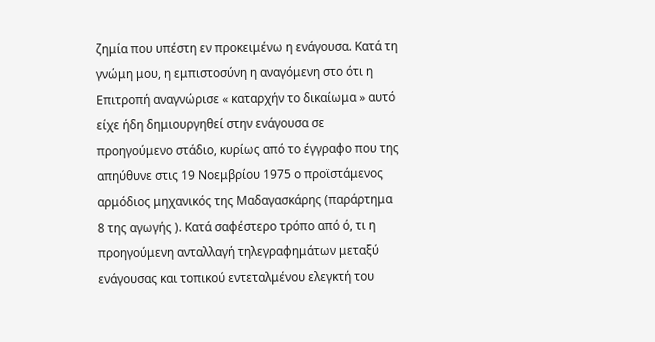ζημία που υπέστη εν προκειμένω η ενάγουσα. Κατά τη γνώμη μου, η εμπιστοσύνη η αναγόμενη στο ότι η Επιτροπή αναγνώρισε « καταρχήν το δικαίωμα » αυτό είχε ήδη δημιουργηθεί στην ενάγουσα σε προηγούμενο στάδιο, κυρίως από το έγγραφο που της απηύθυνε στις 19 Νοεμβρίου 1975 ο προϊστάμενος αρμόδιος μηχανικός της Μαδαγασκάρης (παράρτημα 8 της αγωγής ). Κατά σαφέστερο τρόπο από ό, τι η προηγούμενη ανταλλαγή τηλεγραφημάτων μεταξύ ενάγουσας και τοπικού εντεταλμένου ελεγκτή του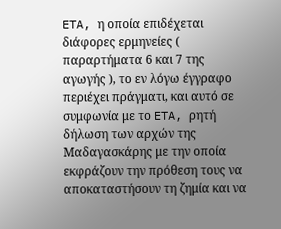ETA, η οποία επιδέχεται διάφορες ερμηνείες ( παραρτήματα 6 και 7 της αγωγής ), το εν λόγω έγγραφο περιέχει πράγματι, και αυτό σε συμφωνία με το ETA, ρητή δήλωση των αρχών της Μαδαγασκάρης με την οποία εκφράζουν την πρόθεση τους να αποκαταστήσουν τη ζημία και να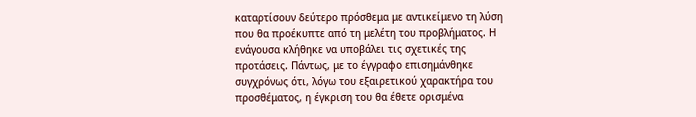καταρτίσουν δεύτερο πρόσθεμα με αντικείμενο τη λύση που θα προέκυπτε από τη μελέτη του προβλήματος. Η ενάγουσα κλήθηκε να υποβάλει τις σχετικές της προτάσεις. Πάντως, με το έγγραφο επισημάνθηκε συγχρόνως ότι, λόγω του εξαιρετικού χαρακτήρα του προσθέματος, η έγκριση του θα έθετε ορισμένα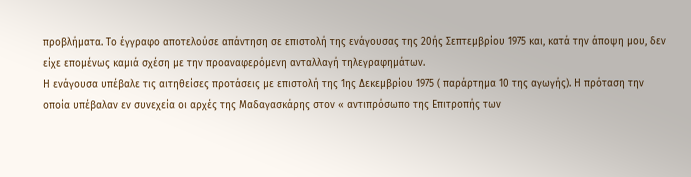προβλήματα. Το έγγραφο αποτελούσε απάντηση σε επιστολή της ενάγουσας της 20ής Σεπτεμβρίου 1975 και, κατά την άποψη μου, δεν είχε επομένως καμιά σχέση με την προαναφερόμενη ανταλλαγή τηλεγραφημάτων.
Η ενάγουσα υπέβαλε τις αιτηθείσες προτάσεις με επιστολή της 1ης Δεκεμβρίου 1975 ( παράρτημα 10 της αγωγής). Η πρόταση την οποία υπέβαλαν εν συνεχεία οι αρχές της Μαδαγασκάρης στον « αντιπρόσωπο της Επιτροπής των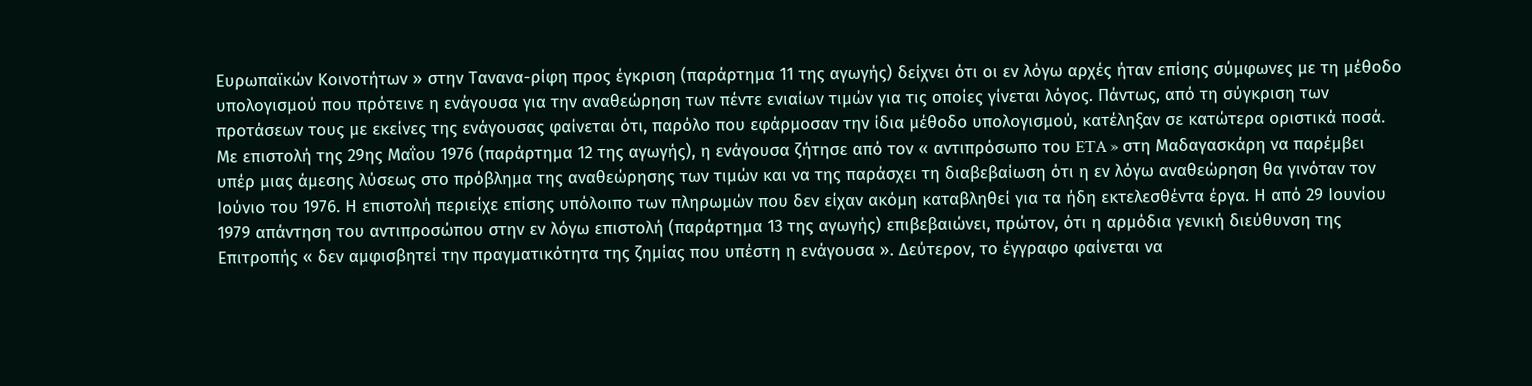Ευρωπαϊκών Κοινοτήτων » στην Τανανα-ρίφη προς έγκριση (παράρτημα 11 της αγωγής) δείχνει ότι οι εν λόγω αρχές ήταν επίσης σύμφωνες με τη μέθοδο υπολογισμού που πρότεινε η ενάγουσα για την αναθεώρηση των πέντε ενιαίων τιμών για τις οποίες γίνεται λόγος. Πάντως, από τη σύγκριση των προτάσεων τους με εκείνες της ενάγουσας φαίνεται ότι, παρόλο που εφάρμοσαν την ίδια μέθοδο υπολογισμού, κατέληξαν σε κατώτερα οριστικά ποσά.
Με επιστολή της 29ης Μαΐου 1976 (παράρτημα 12 της αγωγής), η ενάγουσα ζήτησε από τον « αντιπρόσωπο του ETA » στη Μαδαγασκάρη να παρέμβει υπέρ μιας άμεσης λύσεως στο πρόβλημα της αναθεώρησης των τιμών και να της παράσχει τη διαβεβαίωση ότι η εν λόγω αναθεώρηση θα γινόταν τον Ιούνιο του 1976. Η επιστολή περιείχε επίσης υπόλοιπο των πληρωμών που δεν είχαν ακόμη καταβληθεί για τα ήδη εκτελεσθέντα έργα. Η από 29 Ιουνίου 1979 απάντηση του αντιπροσώπου στην εν λόγω επιστολή (παράρτημα 13 της αγωγής) επιβεβαιώνει, πρώτον, ότι η αρμόδια γενική διεύθυνση της Επιτροπής « δεν αμφισβητεί την πραγματικότητα της ζημίας που υπέστη η ενάγουσα ». Δεύτερον, το έγγραφο φαίνεται να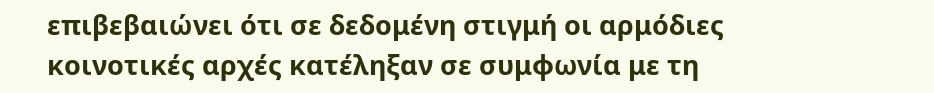επιβεβαιώνει ότι σε δεδομένη στιγμή οι αρμόδιες κοινοτικές αρχές κατέληξαν σε συμφωνία με τη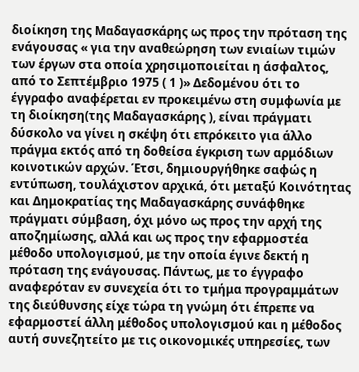διοίκηση της Μαδαγασκάρης ως προς την πρόταση της ενάγουσας « για την αναθεώρηση των ενιαίων τιμών των έργων στα οποία χρησιμοποιείται η άσφαλτος, από το Σεπτέμβριο 1975 ( 1 )» Δεδομένου ότι το έγγραφο αναφέρεται εν προκειμένω στη συμφωνία με τη διοίκηση(της Μαδαγασκάρης ), είναι πράγματι δύσκολο να γίνει η σκέψη ότι επρόκειτο για άλλο πράγμα εκτός από τη δοθείσα έγκριση των αρμόδιων κοινοτικών αρχών. Έτσι, δημιουργήθηκε σαφώς η εντύπωση, τουλάχιστον αρχικά, ότι μεταξύ Κοινότητας και Δημοκρατίας της Μαδαγασκάρης συνάφθηκε πράγματι σύμβαση, όχι μόνο ως προς την αρχή της αποζημίωσης, αλλά και ως προς την εφαρμοστέα μέθοδο υπολογισμού, με την οποία έγινε δεκτή η πρόταση της ενάγουσας. Πάντως, με το έγγραφο αναφερόταν εν συνεχεία ότι το τμήμα προγραμμάτων της διεύθυνσης είχε τώρα τη γνώμη ότι έπρεπε να εφαρμοστεί άλλη μέθοδος υπολογισμού και η μέθοδος αυτή συνεζητείτο με τις οικονομικές υπηρεσίες, των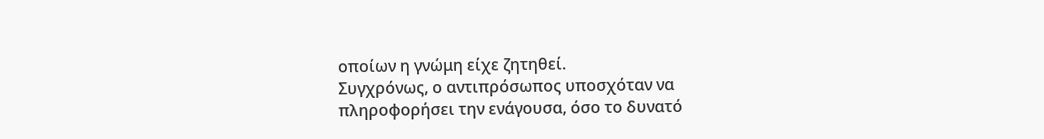οποίων η γνώμη είχε ζητηθεί.
Συγχρόνως, ο αντιπρόσωπος υποσχόταν να πληροφορήσει την ενάγουσα, όσο το δυνατό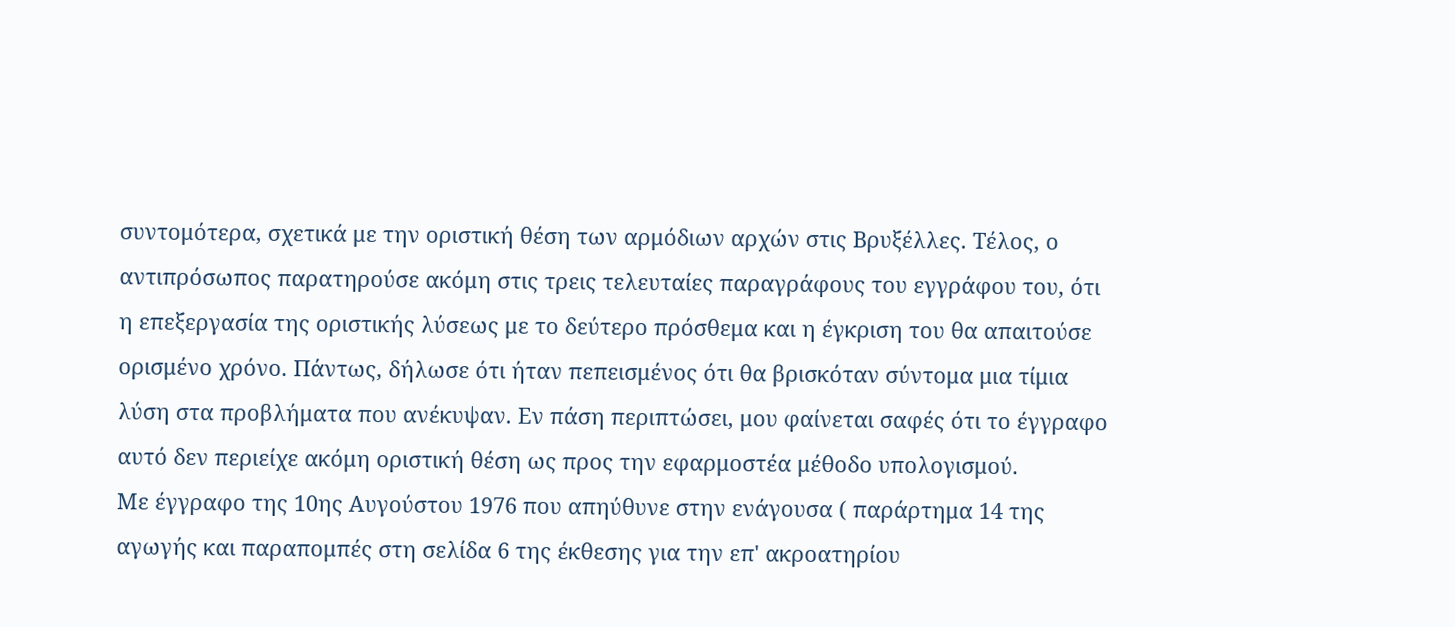συντομότερα, σχετικά με την οριστική θέση των αρμόδιων αρχών στις Βρυξέλλες. Τέλος, ο αντιπρόσωπος παρατηρούσε ακόμη στις τρεις τελευταίες παραγράφους του εγγράφου του, ότι η επεξεργασία της οριστικής λύσεως με το δεύτερο πρόσθεμα και η έγκριση του θα απαιτούσε ορισμένο χρόνο. Πάντως, δήλωσε ότι ήταν πεπεισμένος ότι θα βρισκόταν σύντομα μια τίμια λύση στα προβλήματα που ανέκυψαν. Εν πάση περιπτώσει, μου φαίνεται σαφές ότι το έγγραφο αυτό δεν περιείχε ακόμη οριστική θέση ως προς την εφαρμοστέα μέθοδο υπολογισμού.
Με έγγραφο της 10ης Αυγούστου 1976 που απηύθυνε στην ενάγουσα ( παράρτημα 14 της αγωγής και παραπομπές στη σελίδα 6 της έκθεσης για την επ' ακροατηρίου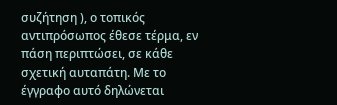συζήτηση ), ο τοπικός αντιπρόσωπος έθεσε τέρμα, εν πάση περιπτώσει, σε κάθε σχετική αυταπάτη. Με το έγγραφο αυτό δηλώνεται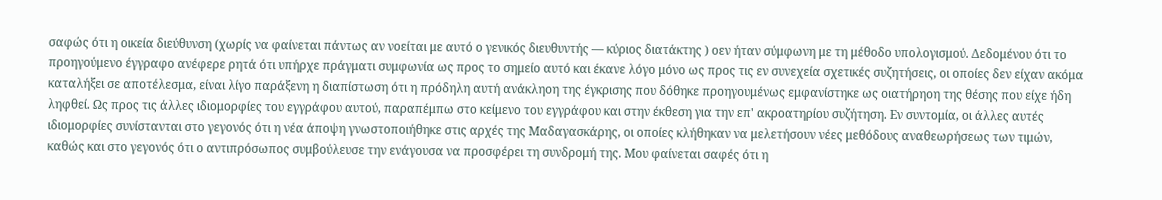σαφώς ότι η οικεία διεύθυνση (χωρίς να φαίνεται πάντως αν νοείται με αυτό ο γενικός διευθυντής — κύριος διατάκτης ) οεν ήταν σύμφωνη με τη μέθοδο υπολογισμού. Δεδομένου ότι το προηγούμενο έγγραφο ανέφερε ρητά ότι υπήρχε πράγματι συμφωνία ως προς το σημείο αυτό και έκανε λόγο μόνο ως προς τις εν συνεχεία σχετικές συζητήσεις, οι οποίες δεν είχαν ακόμα καταλήξει σε αποτέλεσμα, είναι λίγο παράξενη η διαπίστωση ότι η πρόδηλη αυτή ανάκληοη της έγκρισης που δόθηκε προηγουμένως εμφανίστηκε ως οιατήρηοη της θέσης που είχε ήδη ληφθεί. Ως προς τις άλλες ιδιομορφίες του εγγράφου αυτού, παραπέμπω στο κείμενο του εγγράφου και στην έκθεση για την επ' ακροατηρίου συζήτηση. Εν συντομία, οι άλλες αυτές ιδιομορφίες συνίστανται στο γεγονός ότι η νέα άποψη γνωστοποιήθηκε στις αρχές της Μαδαγασκάρης, οι οποίες κλήθηκαν να μελετήσουν νέες μεθόδους αναθεωρήσεως των τιμών, καθώς και στο γεγονός ότι ο αντιπρόσωπος συμβούλευσε την ενάγουσα να προσφέρει τη συνδρομή της. Μου φαίνεται σαφές ότι η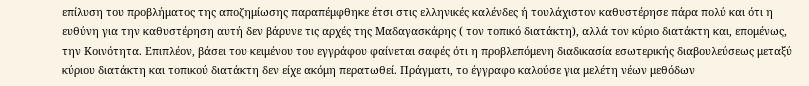επίλυση του προβλήματος της αποζημίωσης παραπέμφθηκε έτσι στις ελληνικές καλένδες ή τουλάχιστον καθυστέρησε πάρα πολύ και ότι η ευθύνη για την καθυστέρηση αυτή δεν βάρυνε τις αρχές της Μαδαγασκάρης ( τον τοπικό διατάκτη), αλλά τον κύριο διατάκτη και, επομένως, την Κοινότητα. Επιπλέον, βάσει του κειμένου του εγγράφου φαίνεται σαφές ότι η προβλεπόμενη διαδικασία εσωτερικής διαβουλεύσεως μεταξύ κύριου διατάκτη και τοπικού διατάκτη δεν είχε ακόμη περατωθεί. Πράγματι, το έγγραφο καλούσε για μελέτη νέων μεθόδων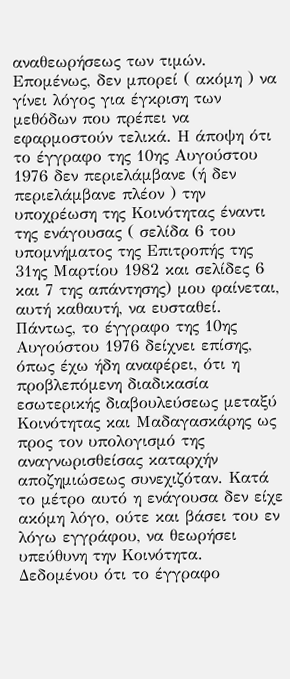αναθεωρήσεως των τιμών. Επομένως, δεν μπορεί ( ακόμη ) να γίνει λόγος για έγκριση των μεθόδων που πρέπει να εφαρμοστούν τελικά. Η άποψη ότι το έγγραφο της 10ης Αυγούστου 1976 δεν περιελάμβανε (ή δεν περιελάμβανε πλέον ) την υποχρέωση της Κοινότητας έναντι της ενάγουσας ( σελίδα 6 του υπομνήματος της Επιτροπής της 31ης Μαρτίου 1982 και σελίδες 6 και 7 της απάντησης) μου φαίνεται, αυτή καθαυτή, να ευσταθεί. Πάντως, το έγγραφο της 10ης Αυγούστου 1976 δείχνει επίσης, όπως έχω ήδη αναφέρει, ότι η προβλεπόμενη διαδικασία εσωτερικής διαβουλεύσεως μεταξύ Κοινότητας και Μαδαγασκάρης ως προς τον υπολογισμό της αναγνωρισθείσας καταρχήν αποζημιώσεως συνεχιζόταν. Κατά το μέτρο αυτό η ενάγουσα δεν είχε ακόμη λόγο, ούτε και βάσει του εν λόγω εγγράφου, να θεωρήσει υπεύθυνη την Κοινότητα. Δεδομένου ότι το έγγραφο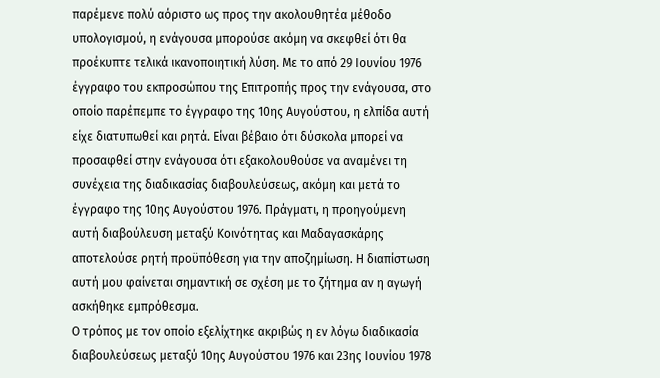παρέμενε πολύ αόριστο ως προς την ακολουθητέα μέθοδο υπολογισμού, η ενάγουσα μπορούσε ακόμη να σκεφθεί ότι θα προέκυπτε τελικά ικανοποιητική λύση. Με το από 29 Ιουνίου 1976 έγγραφο του εκπροσώπου της Επιτροπής προς την ενάγουσα, στο οποίο παρέπεμπε το έγγραφο της 10ης Αυγούστου, η ελπίδα αυτή είχε διατυπωθεί και ρητά. Είναι βέβαιο ότι δύσκολα μπορεί να προσαφθεί στην ενάγουσα ότι εξακολουθούσε να αναμένει τη συνέχεια της διαδικασίας διαβουλεύσεως, ακόμη και μετά το έγγραφο της 10ης Αυγούστου 1976. Πράγματι, η προηγούμενη αυτή διαβούλευση μεταξύ Κοινότητας και Μαδαγασκάρης αποτελούσε ρητή προϋπόθεση για την αποζημίωση. Η διαπίστωση αυτή μου φαίνεται σημαντική σε σχέση με το ζήτημα αν η αγωγή ασκήθηκε εμπρόθεσμα.
Ο τρόπος με τον οποίο εξελίχτηκε ακριβώς η εν λόγω διαδικασία διαβουλεύσεως μεταξύ 10ης Αυγούστου 1976 και 23ης Ιουνίου 1978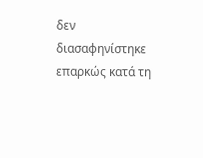δεν διασαφηνίστηκε επαρκώς κατά τη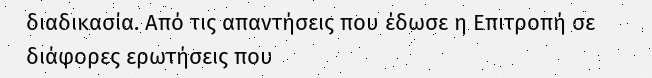διαδικασία. Από τις απαντήσεις που έδωσε η Επιτροπή σε διάφορες ερωτήσεις που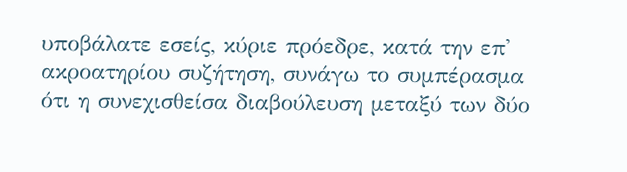υποβάλατε εσείς, κύριε πρόεδρε, κατά την επ' ακροατηρίου συζήτηση, συνάγω το συμπέρασμα ότι η συνεχισθείσα διαβούλευση μεταξύ των δύο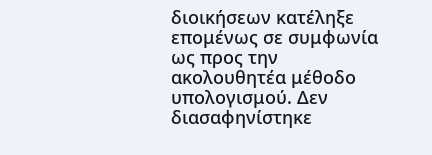διοικήσεων κατέληξε επομένως σε συμφωνία ως προς την ακολουθητέα μέθοδο υπολογισμού. Δεν διασαφηνίστηκε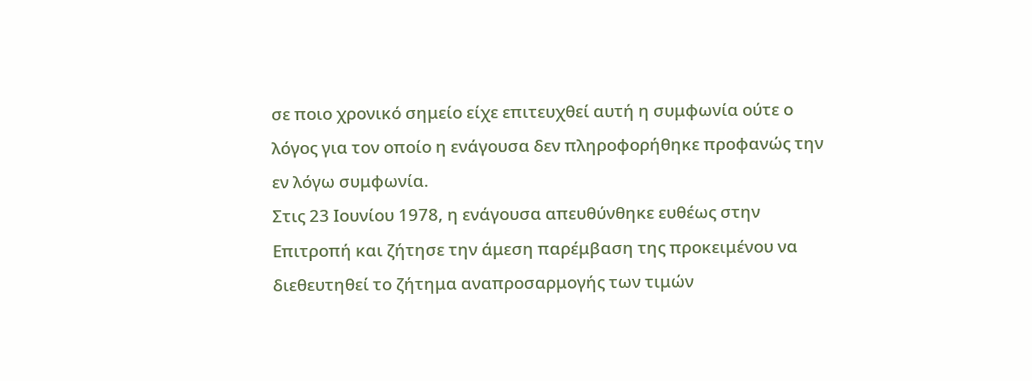σε ποιο χρονικό σημείο είχε επιτευχθεί αυτή η συμφωνία ούτε ο λόγος για τον οποίο η ενάγουσα δεν πληροφορήθηκε προφανώς την εν λόγω συμφωνία.
Στις 23 Ιουνίου 1978, η ενάγουσα απευθύνθηκε ευθέως στην Επιτροπή και ζήτησε την άμεση παρέμβαση της προκειμένου να διεθευτηθεί το ζήτημα αναπροσαρμογής των τιμών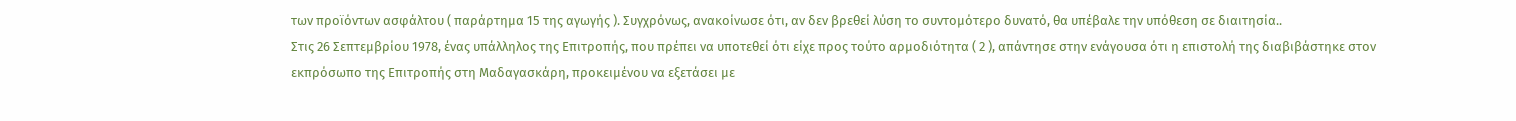των προϊόντων ασφάλτου ( παράρτημα 15 της αγωγής ). Συγχρόνως, ανακοίνωσε ότι, αν δεν βρεθεί λύση το συντομότερο δυνατό, θα υπέβαλε την υπόθεση σε διαιτησία..
Στις 26 Σεπτεμβρίου 1978, ένας υπάλληλος της Επιτροπής, που πρέπει να υποτεθεί ότι είχε προς τούτο αρμοδιότητα ( 2 ), απάντησε στην ενάγουσα ότι η επιστολή της διαβιβάστηκε στον εκπρόσωπο της Επιτροπής στη Μαδαγασκάρη, προκειμένου να εξετάσει με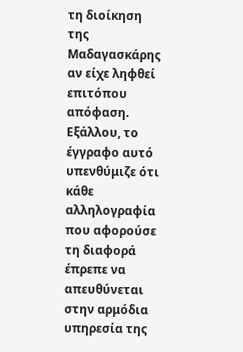τη διοίκηση της Μαδαγασκάρης αν είχε ληφθεί επιτόπου απόφαση. Εξάλλου, το έγγραφο αυτό υπενθύμιζε ότι κάθε αλληλογραφία που αφορούσε τη διαφορά έπρεπε να απευθύνεται στην αρμόδια υπηρεσία της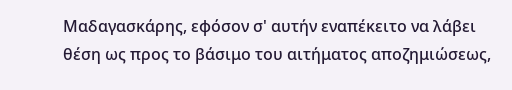Μαδαγασκάρης, εφόσον σ' αυτήν εναπέκειτο να λάβει θέση ως προς το βάσιμο του αιτήματος αποζημιώσεως,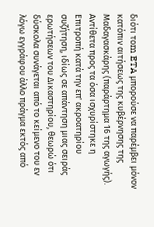διότι τοm ETA μπορούσε να παρέμβει μόνον κατόπιν αιτήσεως της κυβέρνησης της Μαδαγασκάρης (παράρτημα 16 της αγωγής).
Αντίθετα προς τα όσα ισχυρίστηκε η Επιτροπή κατά την επ' ακροατηρίου συζήτηση, ιδίως σε απάντηση μιας σειράς ερωτήσεων του Δικαστηρίου, θεωρώ ότι δύσκολα συνάγεται από το κείμενο του εν λόγω εγγράφου άλλο πράγμα εκτός από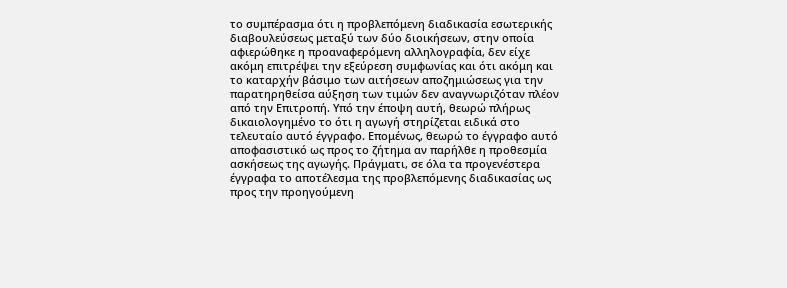το συμπέρασμα ότι η προβλεπόμενη διαδικασία εσωτερικής διαβουλεύσεως μεταξύ των δύο διοικήσεων, στην οποία αφιερώθηκε η προαναφερόμενη αλληλογραφία, δεν είχε ακόμη επιτρέψει την εξεύρεση συμφωνίας και ότι ακόμη και το καταρχήν βάσιμο των αιτήσεων αποζημιώσεως για την παρατηρηθείσα αύξηση των τιμών δεν αναγνωριζόταν πλέον από την Επιτροπή. Υπό την έποψη αυτή, θεωρώ πλήρως δικαιολογημένο το ότι η αγωγή στηρίζεται ειδικά στο τελευταίο αυτό έγγραφο. Επομένως, θεωρώ το έγγραφο αυτό αποφασιστικό ως προς το ζήτημα αν παρήλθε η προθεσμία ασκήσεως της αγωγής. Πράγματι, σε όλα τα προγενέστερα έγγραφα το αποτέλεσμα της προβλεπόμενης διαδικασίας ως προς την προηγούμενη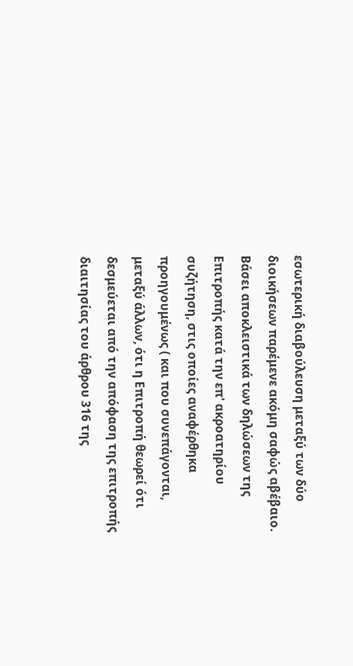εσωτερική διαβούλευση μεταξύ των δύο διοικήσεων παρέμενε ακόμη σαφώς αβέβαιο. Βάσει αποκλειστικά των δηλώσεων της Επιτροπής κατά την επ' ακροατηρίου συζήτηση, στις οποίες αναφέρθηκα προηγουμένως ( και που συνεπάγονται, μεταξύ άλλων, ότι η Επιτροπή θεωρεί ότι δεσμεύεται από την απόφαση της επιτροπής διαιτησίας του άρθρου 316 της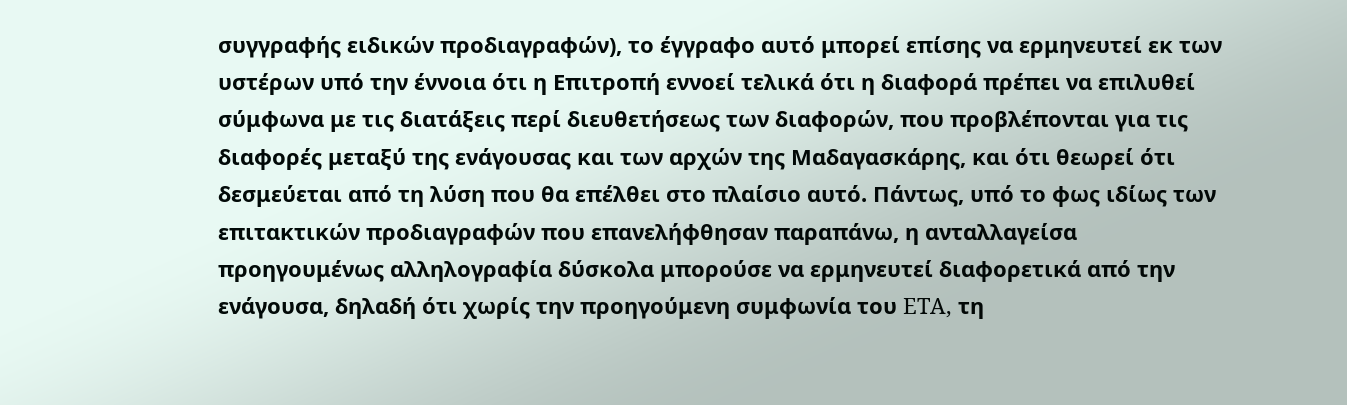συγγραφής ειδικών προδιαγραφών), το έγγραφο αυτό μπορεί επίσης να ερμηνευτεί εκ των υστέρων υπό την έννοια ότι η Επιτροπή εννοεί τελικά ότι η διαφορά πρέπει να επιλυθεί σύμφωνα με τις διατάξεις περί διευθετήσεως των διαφορών, που προβλέπονται για τις διαφορές μεταξύ της ενάγουσας και των αρχών της Μαδαγασκάρης, και ότι θεωρεί ότι δεσμεύεται από τη λύση που θα επέλθει στο πλαίσιο αυτό. Πάντως, υπό το φως ιδίως των επιτακτικών προδιαγραφών που επανελήφθησαν παραπάνω, η ανταλλαγείσα προηγουμένως αλληλογραφία δύσκολα μπορούσε να ερμηνευτεί διαφορετικά από την ενάγουσα, δηλαδή ότι χωρίς την προηγούμενη συμφωνία του ETA, τη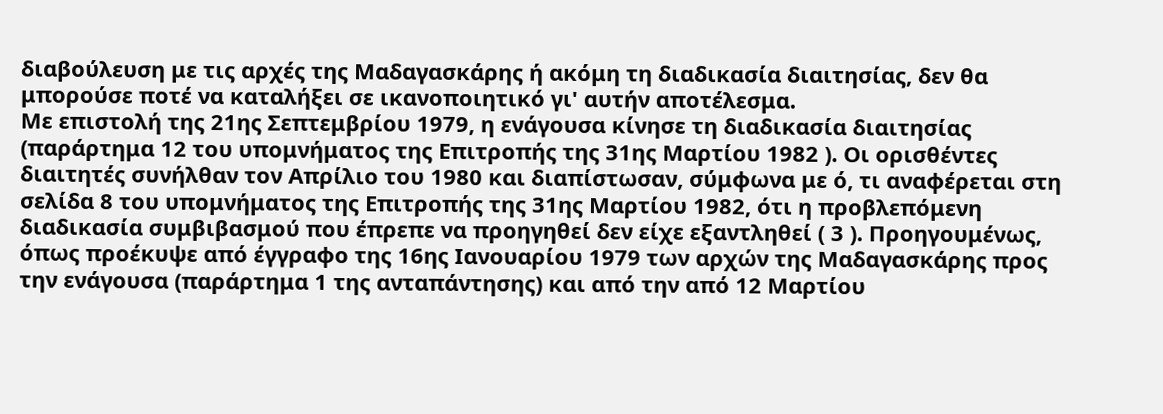διαβούλευση με τις αρχές της Μαδαγασκάρης ή ακόμη τη διαδικασία διαιτησίας, δεν θα μπορούσε ποτέ να καταλήξει σε ικανοποιητικό γι' αυτήν αποτέλεσμα.
Με επιστολή της 21ης Σεπτεμβρίου 1979, η ενάγουσα κίνησε τη διαδικασία διαιτησίας (παράρτημα 12 του υπομνήματος της Επιτροπής της 31ης Μαρτίου 1982 ). Οι ορισθέντες διαιτητές συνήλθαν τον Απρίλιο του 1980 και διαπίστωσαν, σύμφωνα με ό, τι αναφέρεται στη σελίδα 8 του υπομνήματος της Επιτροπής της 31ης Μαρτίου 1982, ότι η προβλεπόμενη διαδικασία συμβιβασμού που έπρεπε να προηγηθεί δεν είχε εξαντληθεί ( 3 ). Προηγουμένως, όπως προέκυψε από έγγραφο της 16ης Ιανουαρίου 1979 των αρχών της Μαδαγασκάρης προς την ενάγουσα (παράρτημα 1 της ανταπάντησης) και από την από 12 Μαρτίου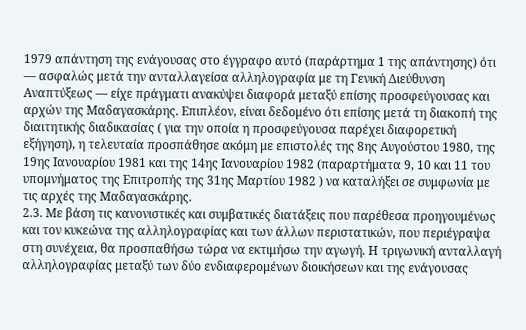1979 απάντηση της ενάγουσας στο έγγραφο αυτό (παράρτημα 1 της απάντησης) ότι — ασφαλώς μετά την ανταλλαγείσα αλληλογραφία με τη Γενική Διεύθυνση Αναπτύξεως — είχε πράγματι ανακύψει διαφορά μεταξύ επίσης προσφεύγουσας και αρχών της Μαδαγασκάρης. Επιπλέον, είναι δεδομένο ότι επίσης μετά τη διακοπή της διαιτητικής διαδικασίας ( για την οποία η προσφεύγουσα παρέχει διαφορετική εξήγηση), η τελευταία προσπάθησε ακόμη με επιστολές της 8ης Αυγούστου 1980, της 19ης Ιανουαρίου 1981 και της 14ης Ιανουαρίου 1982 (παραρτήματα 9, 10 και 11 του υπομνήματος της Επιτροπής της 31ης Μαρτίου 1982 ) να καταλήξει σε συμφωνία με τις αρχές της Μαδαγασκάρης.
2.3. Με βάση τις κανονιστικές και συμβατικές διατάξεις που παρέθεσα προηγουμένως και τον κυκεώνα της αλληλογραφίας και των άλλων περιστατικών, που περιέγραψα στη συνέχεια, θα προσπαθήσω τώρα να εκτιμήσω την αγωγή. Η τριγωνική ανταλλαγή αλληλογραφίας μεταξύ των δύο ενδιαφερομένων διοικήσεων και της ενάγουσας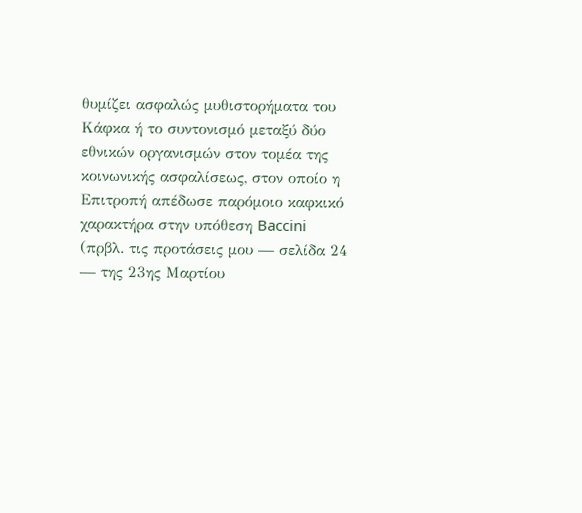θυμίζει ασφαλώς μυθιστορήματα του Κάφκα ή το συντονισμό μεταξύ δύο εθνικών οργανισμών στον τομέα της κοινωνικής ασφαλίσεως, στον οποίο η Επιτροπή απέδωσε παρόμοιο καφκικό χαρακτήρα στην υπόθεση Baccini (πρβλ. τις προτάσεις μου — σελίδα 24 — της 23ης Μαρτίου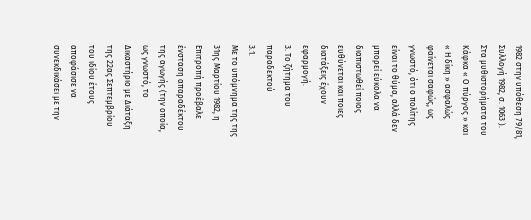1982 στην υπόθεση 79/81, Συλλογή 1982, σ. 1063 ). Στα μυθιστορήματα του Κάφκα « Ο πύργος » και « Η δίκη » ασφαλώς φαίνεται σαφώς, ως γνωστό, ότι ο πολίτης είναι το θύμα, αλλά δεν μπορεί εύκολα να διαπιστωθεί ποιος ευθύνεται και ποιες διατάξεις έχουν εφαρμογή.
3. Το ζήτημα του παραδεκτού
3.1.
Με το υπόμνημα της της 31ης Μαρτίου 1982, η Επιτροπή προέβαλε ένσταση απαραδέκτου της αγωγής (την οποία, ως γνωστό, το Δικαστήριο με Διάταξη της 22ας Σεπτεμβρίου του ιδίου έτους αποφάσισε να συνεκδικάσει με την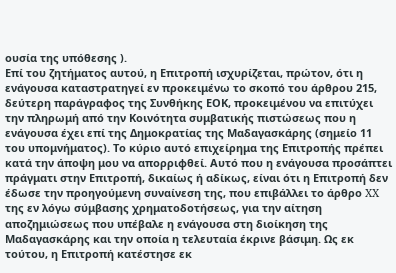ουσία της υπόθεσης ).
Επί του ζητήματος αυτού, η Επιτροπή ισχυρίζεται, πρώτον, ότι η ενάγουσα καταστρατηγεί εν προκειμένω το σκοπό του άρθρου 215, δεύτερη παράγραφος της Συνθήκης ΕΟΚ, προκειμένου να επιτύχει την πληρωμή από την Κοινότητα συμβατικής πιστώσεως που η ενάγουσα έχει επί της Δημοκρατίας της Μαδαγασκάρης (σημείο 11 του υπομνήματος). Το κύριο αυτό επιχείρημα της Επιτροπής πρέπει κατά την άποψη μου να απορριφθεί. Αυτό που η ενάγουσα προσάπτει πράγματι στην Επιτροπή, δικαίως ή αδίκως, είναι ότι η Επιτροπή δεν έδωσε την προηγούμενη συναίνεση της, που επιβάλλει το άρθρο XX της εν λόγω σύμβασης χρηματοδοτήσεως, για την αίτηση αποζημιώσεως που υπέβαλε η ενάγουσα στη διοίκηση της Μαδαγασκάρης και την οποία η τελευταία έκρινε βάσιμη. Ως εκ τούτου, η Επιτροπή κατέστησε εκ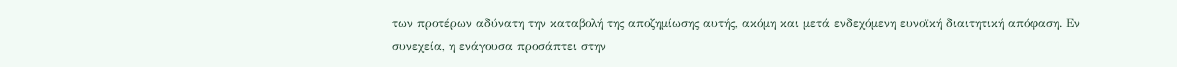των προτέρων αδύνατη την καταβολή της αποζημίωσης αυτής, ακόμη και μετά ενδεχόμενη ευνοϊκή διαιτητική απόφαση. Εν συνεχεία, η ενάγουσα προσάπτει στην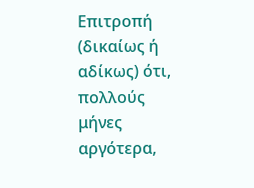Επιτροπή (δικαίως ή αδίκως) ότι, πολλούς μήνες αργότερα,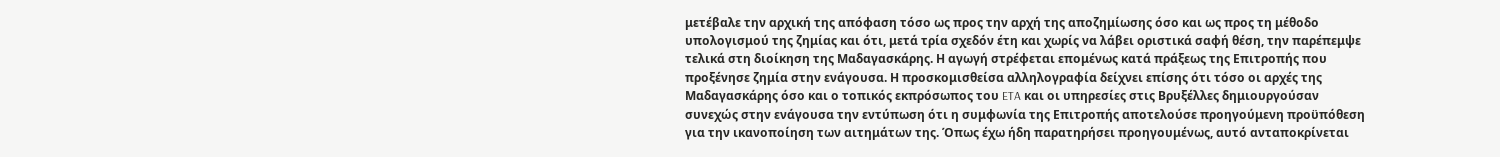μετέβαλε την αρχική της απόφαση τόσο ως προς την αρχή της αποζημίωσης όσο και ως προς τη μέθοδο υπολογισμού της ζημίας και ότι, μετά τρία σχεδόν έτη και χωρίς να λάβει οριστικά σαφή θέση, την παρέπεμψε τελικά στη διοίκηση της Μαδαγασκάρης. Η αγωγή στρέφεται επομένως κατά πράξεως της Επιτροπής που προξένησε ζημία στην ενάγουσα. Η προσκομισθείσα αλληλογραφία δείχνει επίσης ότι τόσο οι αρχές της Μαδαγασκάρης όσο και ο τοπικός εκπρόσωπος του ETA και οι υπηρεσίες στις Βρυξέλλες δημιουργούσαν συνεχώς στην ενάγουσα την εντύπωση ότι η συμφωνία της Επιτροπής αποτελούσε προηγούμενη προϋπόθεση για την ικανοποίηση των αιτημάτων της. Όπως έχω ήδη παρατηρήσει προηγουμένως, αυτό ανταποκρίνεται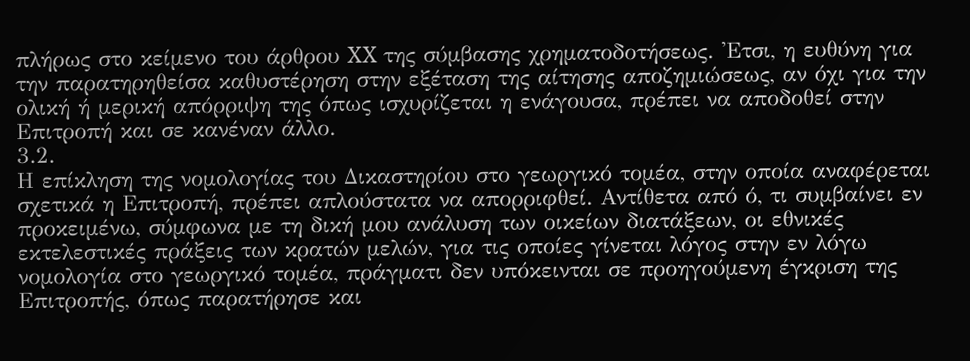πλήρως στο κείμενο του άρθρου XX της σύμβασης χρηματοδοτήσεως. 'Ετσι, η ευθύνη για την παρατηρηθείσα καθυστέρηση στην εξέταση της αίτησης αποζημιώσεως, αν όχι για την ολική ή μερική απόρριψη της όπως ισχυρίζεται η ενάγουσα, πρέπει να αποδοθεί στην Επιτροπή και σε κανέναν άλλο.
3.2.
Η επίκληση της νομολογίας του Δικαστηρίου στο γεωργικό τομέα, στην οποία αναφέρεται σχετικά η Επιτροπή, πρέπει απλούστατα να απορριφθεί. Αντίθετα από ό, τι συμβαίνει εν προκειμένω, σύμφωνα με τη δική μου ανάλυση των οικείων διατάξεων, οι εθνικές εκτελεστικές πράξεις των κρατών μελών, για τις οποίες γίνεται λόγος στην εν λόγω νομολογία στο γεωργικό τομέα, πράγματι δεν υπόκεινται σε προηγούμενη έγκριση της Επιτροπής, όπως παρατήρησε και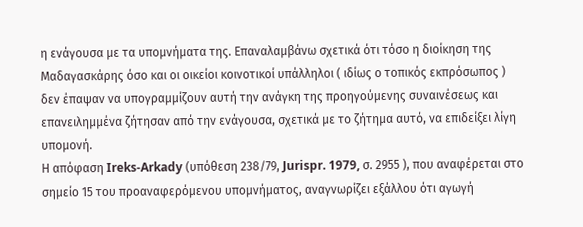η ενάγουσα με τα υπομνήματα της. Επαναλαμβάνω σχετικά ότι τόσο η διοίκηση της Μαδαγασκάρης όσο και οι οικείοι κοινοτικοί υπάλληλοι ( ιδίως ο τοπικός εκπρόσωπος ) δεν έπαψαν να υπογραμμίζουν αυτή την ανάγκη της προηγούμενης συναινέσεως και επανειλημμένα ζήτησαν από την ενάγουσα, σχετικά με το ζήτημα αυτό, να επιδείξει λίγη υπομονή.
Η απόφαση Ireks-Arkady (υπόθεση 238/79, Jurispr. 1979, σ. 2955 ), που αναφέρεται στο σημείο 15 του προαναφερόμενου υπομνήματος, αναγνωρίζει εξάλλου ότι αγωγή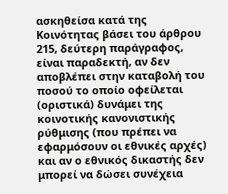ασκηθείσα κατά της Κοινότητας βάσει του άρθρου 215, δεύτερη παράγραφος, είναι παραδεκτή, αν δεν αποβλέπει στην καταβολή του ποσού το οποίο οφείλεται (οριστικά) δυνάμει της κοινοτικής κανονιστικής ρύθμισης (που πρέπει να εφαρμόσουν οι εθνικές αρχές) και αν ο εθνικός δικαστής δεν μπορεί να δώσει συνέχεια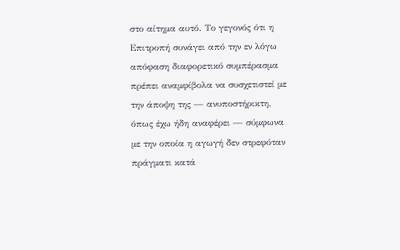στο αίτημα αυτό. Το γεγονός ότι η Επιτροπή συνάγει από την εν λόγω απόφαση διαφορετικό συμπέρασμα πρέπει αναμφίβολα να συσχετιστεί με την άποψη της — ανυποστήρικτη, όπως έχω ήδη αναφέρει — σύμφωνα με την οποία η αγωγή δεν στρεφόταν πράγματι κατά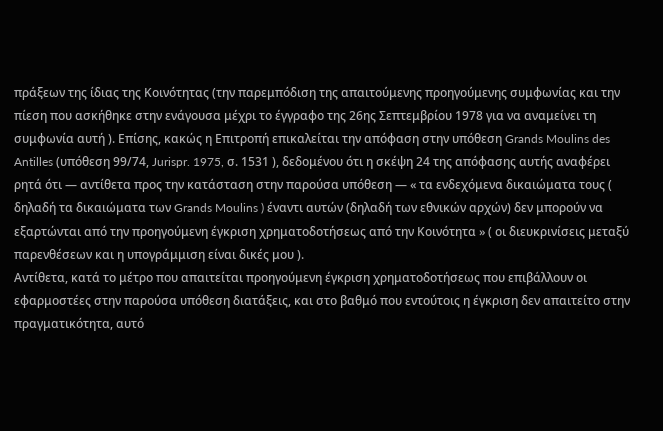πράξεων της ίδιας της Κοινότητας (την παρεμπόδιση της απαιτούμενης προηγούμενης συμφωνίας και την πίεση που ασκήθηκε στην ενάγουσα μέχρι το έγγραφο της 26ης Σεπτεμβρίου 1978 για να αναμείνει τη συμφωνία αυτή ). Επίσης, κακώς η Επιτροπή επικαλείται την απόφαση στην υπόθεση Grands Moulins des Antilles (υπόθεση 99/74, Jurispr. 1975, σ. 1531 ), δεδομένου ότι η σκέψη 24 της απόφασης αυτής αναφέρει ρητά ότι — αντίθετα προς την κατάσταση στην παρούσα υπόθεση — « τα ενδεχόμενα δικαιώματα τους ( δηλαδή τα δικαιώματα των Grands Moulins ) έναντι αυτών (δηλαδή των εθνικών αρχών) δεν μπορούν να εξαρτώνται από την προηγούμενη έγκριση χρηματοδοτήσεως από την Κοινότητα » ( οι διευκρινίσεις μεταξύ παρενθέσεων και η υπογράμμιση είναι δικές μου ).
Αντίθετα, κατά το μέτρο που απαιτείται προηγούμενη έγκριση χρηματοδοτήσεως που επιβάλλουν οι εφαρμοστέες στην παρούσα υπόθεση διατάξεις, και στο βαθμό που εντούτοις η έγκριση δεν απαιτείτο στην πραγματικότητα, αυτό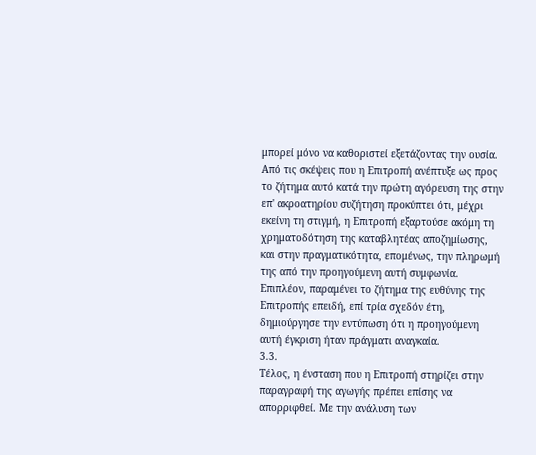μπορεί μόνο να καθοριστεί εξετάζοντας την ουσία. Από τις σκέψεις που η Επιτροπή ανέπτυξε ως προς το ζήτημα αυτό κατά την πρώτη αγόρευση της στην επ' ακροατηρίου συζήτηση προκύπτει ότι, μέχρι εκείνη τη στιγμή, η Επιτροπή εξαρτούσε ακόμη τη χρηματοδότηση της καταβλητέας αποζημίωσης, και στην πραγματικότητα, επομένως, την πληρωμή της από την προηγούμενη αυτή συμφωνία. Επιπλέον, παραμένει το ζήτημα της ευθύνης της Επιτροπής επειδή, επί τρία σχεδόν έτη, δημιούργησε την εντύπωση ότι η προηγούμενη αυτή έγκριση ήταν πράγματι αναγκαία.
3.3.
Τέλος, η ένσταση που η Επιτροπή στηρίζει στην παραγραφή της αγωγής πρέπει επίσης να απορριφθεί. Με την ανάλυση των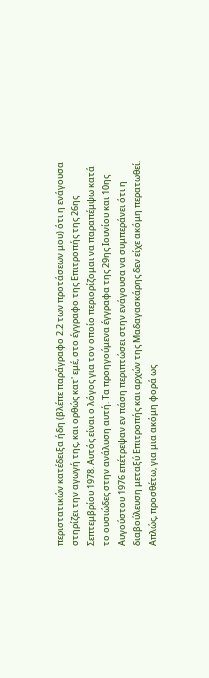περιστατικών κατέδειξα ήδη (βλέπε παράγραφο 2.2 των προτάσεων μου) ότι η ενάγουσα στηρίζει την αγωγή της, και ορθώς κατ' εμέ, στο έγγραφο της Επιτροπής της 26ης Σεπτεμβρίου 1978. Αυτός είναι ο λόγος για τον οποίο περιορίζομαι να παραπέμψω κατά το ουσιώδες στην ανάλυση αυτή. Τα προηγούμενα έγγραφα της 29ης Ιουνίου και 10ης Αυγούστου 1976 επέτρεψαν εν πάση περιπτώσει στην ενάγουσα να συμπεράνει ότι η διαβούλευση μεταξύ Επιτροπής και αρχών της Μαδαγασκάρης δεν είχε ακόμη περατωθεί. Απλώς, προσθέτω, για μια ακόμη φορά ως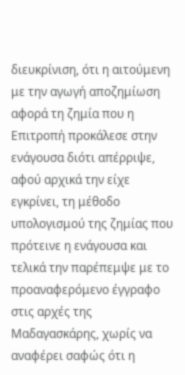διευκρίνιση, ότι η αιτούμενη με την αγωγή αποζημίωση αφορά τη ζημία που η Επιτροπή προκάλεσε στην ενάγουσα διότι απέρριψε, αφού αρχικά την είχε εγκρίνει, τη μέθοδο υπολογισμού της ζημίας που πρότεινε η ενάγουσα και τελικά την παρέπεμψε με το προαναφερόμενο έγγραφο στις αρχές της Μαδαγασκάρης, χωρίς να αναφέρει σαφώς ότι η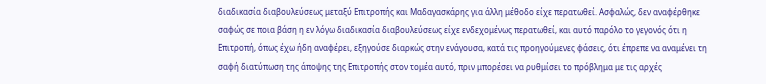διαδικασία διαβουλεύσεως μεταξύ Επιτροπής και Μαδαγασκάρης για άλλη μέθοδο είχε περατωθεί. Ασφαλώς, δεν αναφέρθηκε σαφώς σε ποια βάση η εν λόγω διαδικασία διαβουλεύσεως είχε ενδεχομένως περατωθεί, και αυτό παρόλο το γεγονός ότι η Επιτροπή, όπως έχω ήδη αναφέρει, εξηγούσε διαρκώς στην ενάγουσα, κατά τις προηγούμενες φάσεις, ότι έπρεπε να αναμένει τη σαφή διατύπωση της άποψης της Επιτροπής στον τομέα αυτό, πριν μπορέσει να ρυθμίσει το πρόβλημα με τις αρχές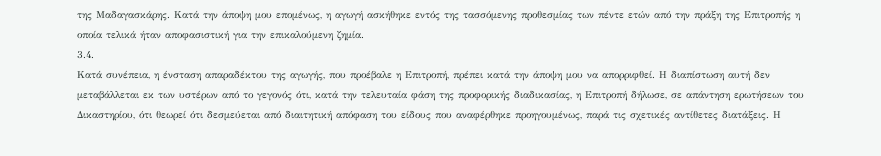της Μαδαγασκάρης. Κατά την άποψη μου επομένως, η αγωγή ασκήθηκε εντός της τασσόμενης προθεσμίας των πέντε ετών από την πράξη της Επιτροπής η οποία τελικά ήταν αποφασιστική για την επικαλούμενη ζημία.
3.4.
Κατά συνέπεια, η ένσταση απαραδέκτου της αγωγής, που προέβαλε η Επιτροπή, πρέπει κατά την άποψη μου να απορριφθεί. Η διαπίστωση αυτή δεν μεταβάλλεται εκ των υστέρων από το γεγονός ότι, κατά την τελευταία φάση της προφορικής διαδικασίας, η Επιτροπή δήλωσε, σε απάντηση ερωτήσεων του Δικαστηρίου, ότι θεωρεί ότι δεσμεύεται από διαιτητική απόφαση του είδους που αναφέρθηκε προηγουμένως, παρά τις σχετικές αντίθετες διατάξεις. Η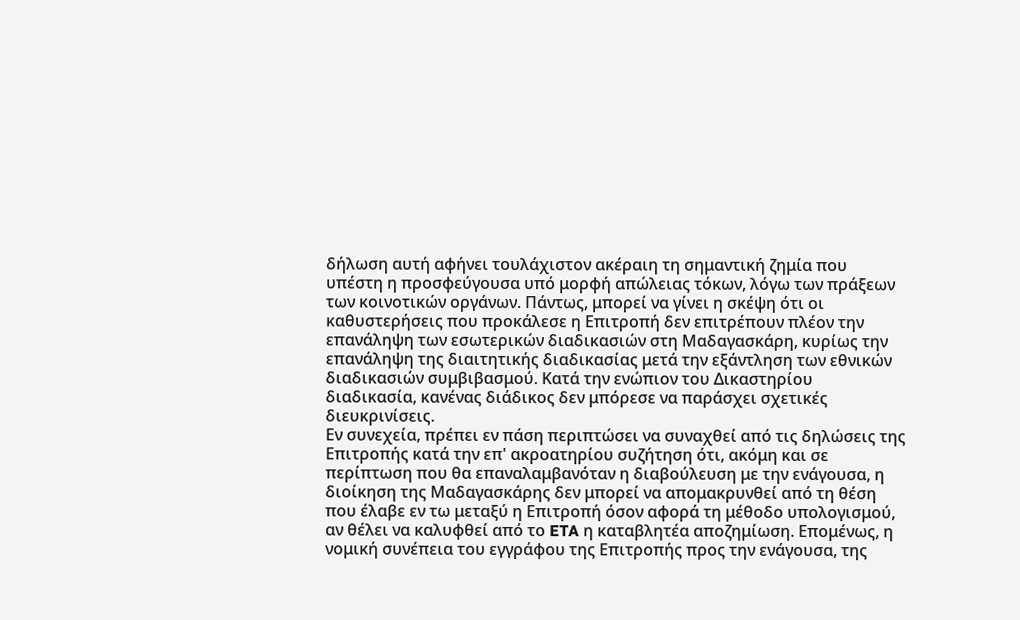δήλωση αυτή αφήνει τουλάχιστον ακέραιη τη σημαντική ζημία που υπέστη η προσφεύγουσα υπό μορφή απώλειας τόκων, λόγω των πράξεων των κοινοτικών οργάνων. Πάντως, μπορεί να γίνει η σκέψη ότι οι καθυστερήσεις που προκάλεσε η Επιτροπή δεν επιτρέπουν πλέον την επανάληψη των εσωτερικών διαδικασιών στη Μαδαγασκάρη, κυρίως την επανάληψη της διαιτητικής διαδικασίας μετά την εξάντληση των εθνικών διαδικασιών συμβιβασμού. Κατά την ενώπιον του Δικαστηρίου διαδικασία, κανένας διάδικος δεν μπόρεσε να παράσχει σχετικές διευκρινίσεις.
Εν συνεχεία, πρέπει εν πάση περιπτώσει να συναχθεί από τις δηλώσεις της Επιτροπής κατά την επ' ακροατηρίου συζήτηση ότι, ακόμη και σε περίπτωση που θα επαναλαμβανόταν η διαβούλευση με την ενάγουσα, η διοίκηση της Μαδαγασκάρης δεν μπορεί να απομακρυνθεί από τη θέση που έλαβε εν τω μεταξύ η Επιτροπή όσον αφορά τη μέθοδο υπολογισμού, αν θέλει να καλυφθεί από το ETA η καταβλητέα αποζημίωση. Επομένως, η νομική συνέπεια του εγγράφου της Επιτροπής προς την ενάγουσα, της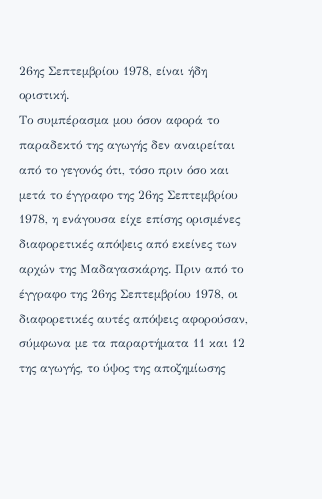26ης Σεπτεμβρίου 1978, είναι ήδη οριστική.
Το συμπέρασμα μου όσον αφορά το παραδεκτό της αγωγής δεν αναιρείται από το γεγονός ότι, τόσο πριν όσο και μετά το έγγραφο της 26ης Σεπτεμβρίου 1978, η ενάγουσα είχε επίσης ορισμένες διαφορετικές απόψεις από εκείνες των αρχών της Μαδαγασκάρης. Πριν από το έγγραφο της 26ης Σεπτεμβρίου 1978, οι διαφορετικές αυτές απόψεις αφορούσαν, σύμφωνα με τα παραρτήματα 11 και 12 της αγωγής, το ύψος της αποζημίωσης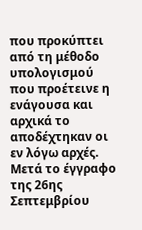που προκύπτει από τη μέθοδο υπολογισμού που προέτεινε η ενάγουσα και αρχικά το αποδέχτηκαν οι εν λόγω αρχές. Μετά το έγγραφο της 26ης Σεπτεμβρίου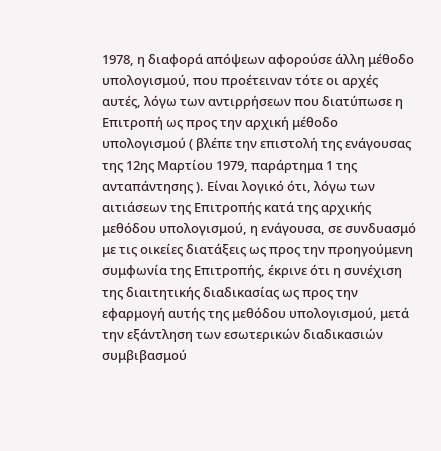1978, η διαφορά απόψεων αφορούσε άλλη μέθοδο υπολογισμού, που προέτειναν τότε οι αρχές αυτές, λόγω των αντιρρήσεων που διατύπωσε η Επιτροπή ως προς την αρχική μέθοδο υπολογισμού ( βλέπε την επιστολή της ενάγουσας της 12ης Μαρτίου 1979, παράρτημα 1 της ανταπάντησης ). Είναι λογικό ότι, λόγω των αιτιάσεων της Επιτροπής κατά της αρχικής μεθόδου υπολογισμού, η ενάγουσα, σε συνδυασμό με τις οικείες διατάξεις ως προς την προηγούμενη συμφωνία της Επιτροπής, έκρινε ότι η συνέχιση της διαιτητικής διαδικασίας ως προς την εφαρμογή αυτής της μεθόδου υπολογισμού, μετά την εξάντληση των εσωτερικών διαδικασιών συμβιβασμού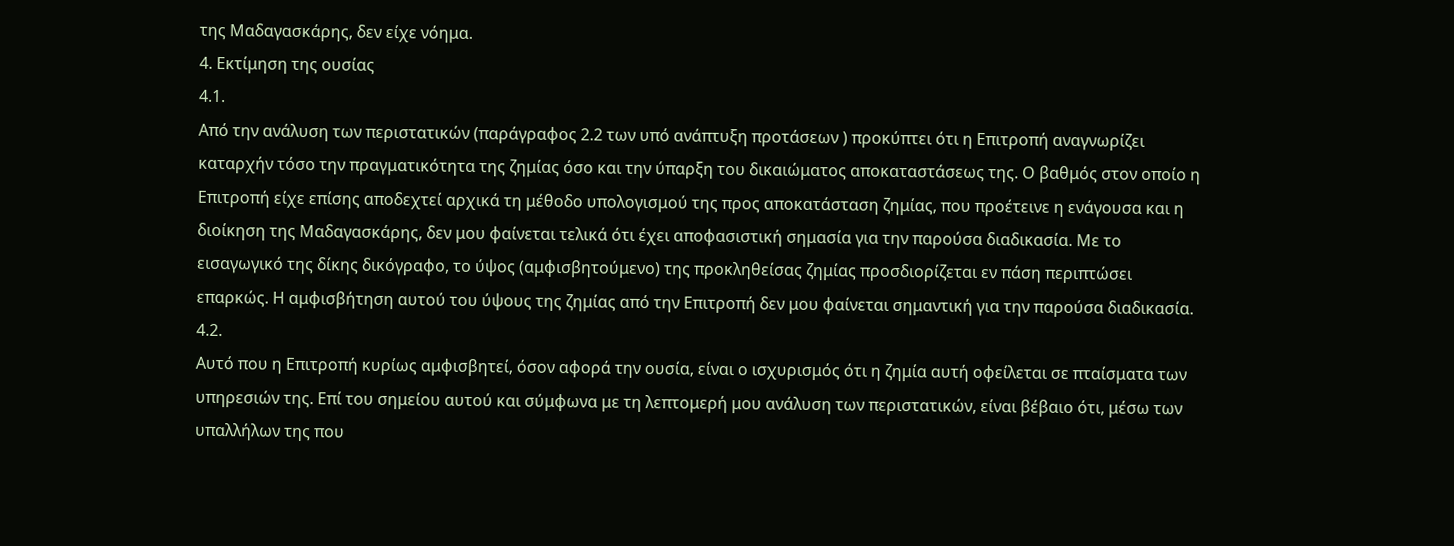της Μαδαγασκάρης, δεν είχε νόημα.
4. Εκτίμηση της ουσίας
4.1.
Από την ανάλυση των περιστατικών (παράγραφος 2.2 των υπό ανάπτυξη προτάσεων ) προκύπτει ότι η Επιτροπή αναγνωρίζει καταρχήν τόσο την πραγματικότητα της ζημίας όσο και την ύπαρξη του δικαιώματος αποκαταστάσεως της. Ο βαθμός στον οποίο η Επιτροπή είχε επίσης αποδεχτεί αρχικά τη μέθοδο υπολογισμού της προς αποκατάσταση ζημίας, που προέτεινε η ενάγουσα και η διοίκηση της Μαδαγασκάρης, δεν μου φαίνεται τελικά ότι έχει αποφασιστική σημασία για την παρούσα διαδικασία. Με το εισαγωγικό της δίκης δικόγραφο, το ύψος (αμφισβητούμενο) της προκληθείσας ζημίας προσδιορίζεται εν πάση περιπτώσει επαρκώς. Η αμφισβήτηση αυτού του ύψους της ζημίας από την Επιτροπή δεν μου φαίνεται σημαντική για την παρούσα διαδικασία.
4.2.
Αυτό που η Επιτροπή κυρίως αμφισβητεί, όσον αφορά την ουσία, είναι ο ισχυρισμός ότι η ζημία αυτή οφείλεται σε πταίσματα των υπηρεσιών της. Επί του σημείου αυτού και σύμφωνα με τη λεπτομερή μου ανάλυση των περιστατικών, είναι βέβαιο ότι, μέσω των υπαλλήλων της που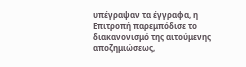υπέγραψαν τα έγγραφα, η Επιτροπή παρεμπόδισε το διακανονισμό της αιτούμενης αποζημιώσεως,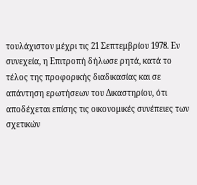τουλάχιστον μέχρι τις 21 Σεπτεμβρίου 1978. Εν συνεχεία, η Επιτροπή δήλωσε ρητά, κατά το τέλος της προφορικής διαδικασίας και σε απάντηση ερωτήσεων του Δικαστηρίου, ότι αποδέχεται επίσης τις οικονομικές συνέπειες των σχετικών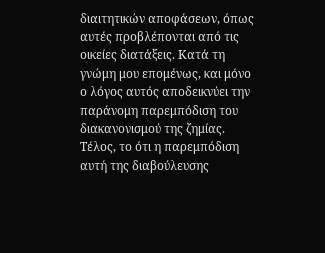διαιτητικών αποφάσεων, όπως αυτές προβλέπονται από τις οικείες διατάξεις. Κατά τη γνώμη μου επομένως, και μόνο ο λόγος αυτός αποδεικνύει την παράνομη παρεμπόδιση του διακανονισμού της ζημίας. Τέλος, το ότι η παρεμπόδιση αυτή της διαβούλευσης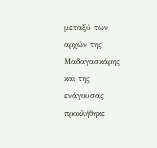μεταξύ των αρχών της Μαδαγασκάρης και της ενάγουσας προκλήθηκε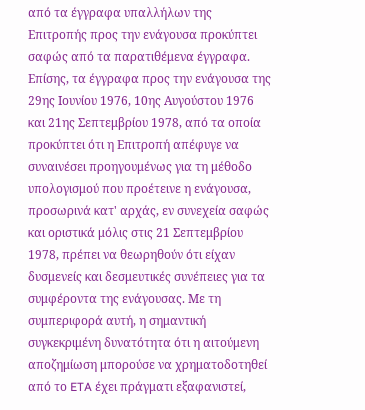από τα έγγραφα υπαλλήλων της Επιτροπής προς την ενάγουσα προκύπτει σαφώς από τα παρατιθέμενα έγγραφα. Επίσης, τα έγγραφα προς την ενάγουσα της 29ης Ιουνίου 1976, 10ης Αυγούστου 1976 και 21ης Σεπτεμβρίου 1978, από τα οποία προκύπτει ότι η Επιτροπή απέφυγε να συναινέσει προηγουμένως για τη μέθοδο υπολογισμού που προέτεινε η ενάγουσα, προσωρινά κατ' αρχάς, εν συνεχεία σαφώς και οριστικά μόλις στις 21 Σεπτεμβρίου 1978, πρέπει να θεωρηθούν ότι είχαν δυσμενείς και δεσμευτικές συνέπειες για τα συμφέροντα της ενάγουσας. Με τη συμπεριφορά αυτή, η σημαντική συγκεκριμένη δυνατότητα ότι η αιτούμενη αποζημίωση μπορούσε να χρηματοδοτηθεί από το ETA έχει πράγματι εξαφανιστεί,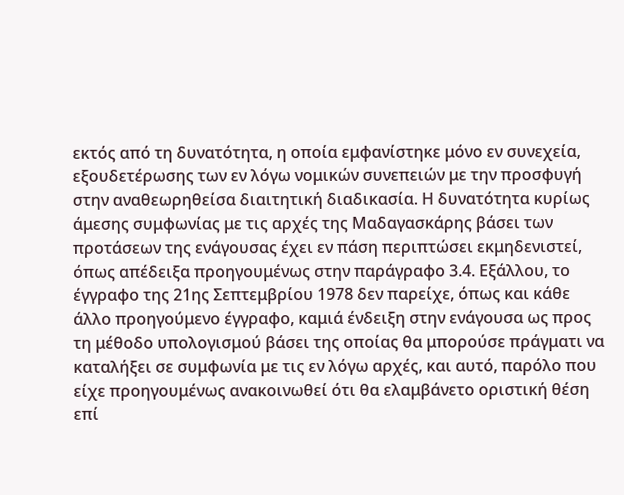εκτός από τη δυνατότητα, η οποία εμφανίστηκε μόνο εν συνεχεία, εξουδετέρωσης των εν λόγω νομικών συνεπειών με την προσφυγή στην αναθεωρηθείσα διαιτητική διαδικασία. Η δυνατότητα κυρίως άμεσης συμφωνίας με τις αρχές της Μαδαγασκάρης βάσει των προτάσεων της ενάγουσας έχει εν πάση περιπτώσει εκμηδενιστεί, όπως απέδειξα προηγουμένως στην παράγραφο 3.4. Εξάλλου, το έγγραφο της 21ης Σεπτεμβρίου 1978 δεν παρείχε, όπως και κάθε άλλο προηγούμενο έγγραφο, καμιά ένδειξη στην ενάγουσα ως προς τη μέθοδο υπολογισμού βάσει της οποίας θα μπορούσε πράγματι να καταλήξει σε συμφωνία με τις εν λόγω αρχές, και αυτό, παρόλο που είχε προηγουμένως ανακοινωθεί ότι θα ελαμβάνετο οριστική θέση επί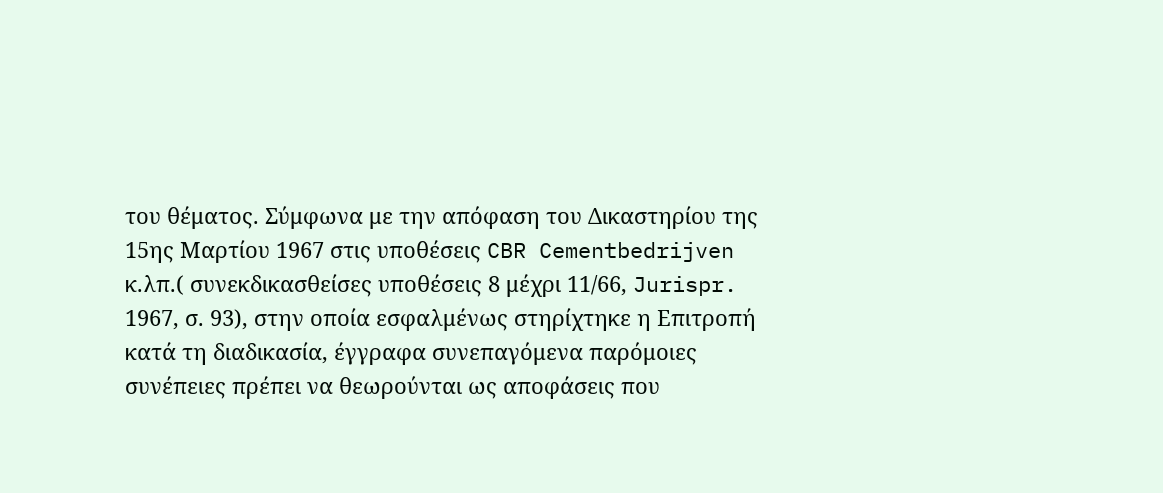του θέματος. Σύμφωνα με την απόφαση του Δικαστηρίου της 15ης Μαρτίου 1967 στις υποθέσεις CBR Cementbedrijven κ.λπ.( συνεκδικασθείσες υποθέσεις 8 μέχρι 11/66, Jurispr. 1967, σ. 93), στην οποία εσφαλμένως στηρίχτηκε η Επιτροπή κατά τη διαδικασία, έγγραφα συνεπαγόμενα παρόμοιες συνέπειες πρέπει να θεωρούνται ως αποφάσεις που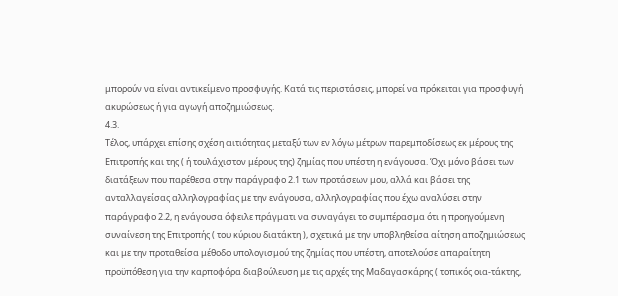μπορούν να είναι αντικείμενο προσφυγής. Κατά τις περιστάσεις, μπορεί να πρόκειται για προσφυγή ακυρώσεως ή για αγωγή αποζημιώσεως.
4.3.
Τέλος, υπάρχει επίσης σχέση αιτιότητας μεταξύ των εν λόγω μέτρων παρεμποδίσεως εκ μέρους της Επιτροπής και της ( ή τουλάχιστον μέρους της) ζημίας που υπέστη η ενάγουσα. Όχι μόνο βάσει των διατάξεων που παρέθεσα στην παράγραφο 2.1 των προτάσεων μου, αλλά και βάσει της ανταλλαγείσας αλληλογραφίας με την ενάγουσα, αλληλογραφίας που έχω αναλύσει στην παράγραφο 2.2, η ενάγουσα όφειλε πράγματι να συναγάγει το συμπέρασμα ότι η προηγούμενη συναίνεση της Επιτροπής ( του κύριου διατάκτη ), σχετικά με την υποβληθείσα αίτηση αποζημιώσεως και με την προταθείσα μέθοδο υπολογισμού της ζημίας που υπέστη, αποτελούσε απαραίτητη προϋπόθεση για την καρποφόρα διαβούλευση με τις αρχές της Μαδαγασκάρης ( τοπικός οια-τάκτης,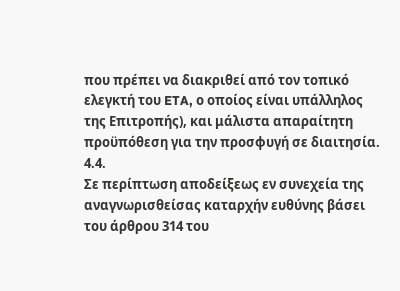που πρέπει να διακριθεί από τον τοπικό ελεγκτή του ETA, ο οποίος είναι υπάλληλος της Επιτροπής), και μάλιστα απαραίτητη προϋπόθεση για την προσφυγή σε διαιτησία.
4.4.
Σε περίπτωση αποδείξεως εν συνεχεία της αναγνωρισθείσας καταρχήν ευθύνης βάσει του άρθρου 314 του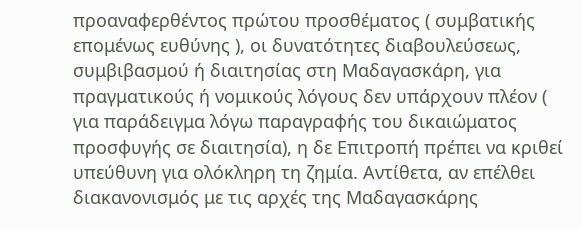προαναφερθέντος πρώτου προσθέματος ( συμβατικής επομένως ευθύνης ), οι δυνατότητες διαβουλεύσεως, συμβιβασμού ή διαιτησίας στη Μαδαγασκάρη, για πραγματικούς ή νομικούς λόγους δεν υπάρχουν πλέον ( για παράδειγμα λόγω παραγραφής του δικαιώματος προσφυγής σε διαιτησία), η δε Επιτροπή πρέπει να κριθεί υπεύθυνη για ολόκληρη τη ζημία. Αντίθετα, αν επέλθει διακανονισμός με τις αρχές της Μαδαγασκάρης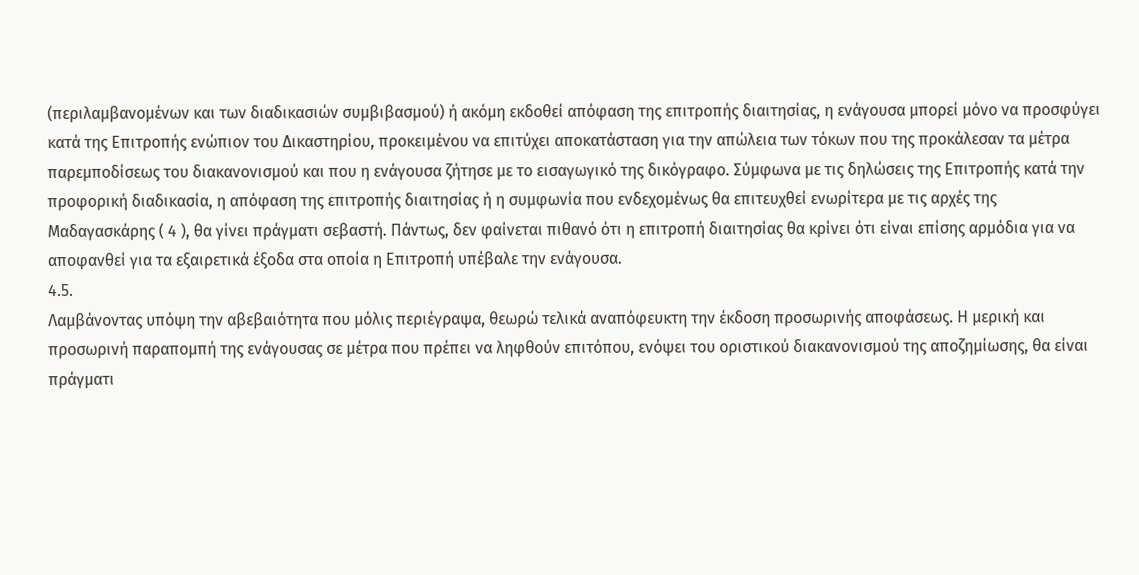(περιλαμβανομένων και των διαδικασιών συμβιβασμού) ή ακόμη εκδοθεί απόφαση της επιτροπής διαιτησίας, η ενάγουσα μπορεί μόνο να προσφύγει κατά της Επιτροπής ενώπιον του Δικαστηρίου, προκειμένου να επιτύχει αποκατάσταση για την απώλεια των τόκων που της προκάλεσαν τα μέτρα παρεμποδίσεως του διακανονισμού και που η ενάγουσα ζήτησε με το εισαγωγικό της δικόγραφο. Σύμφωνα με τις δηλώσεις της Επιτροπής κατά την προφορική διαδικασία, η απόφαση της επιτροπής διαιτησίας ή η συμφωνία που ενδεχομένως θα επιτευχθεί ενωρίτερα με τις αρχές της Μαδαγασκάρης ( 4 ), θα γίνει πράγματι σεβαστή. Πάντως, δεν φαίνεται πιθανό ότι η επιτροπή διαιτησίας θα κρίνει ότι είναι επίσης αρμόδια για να αποφανθεί για τα εξαιρετικά έξοδα στα οποία η Επιτροπή υπέβαλε την ενάγουσα.
4.5.
Λαμβάνοντας υπόψη την αβεβαιότητα που μόλις περιέγραψα, θεωρώ τελικά αναπόφευκτη την έκδοση προσωρινής αποφάσεως. Η μερική και προσωρινή παραπομπή της ενάγουσας σε μέτρα που πρέπει να ληφθούν επιτόπου, ενόψει του οριστικού διακανονισμού της αποζημίωσης, θα είναι πράγματι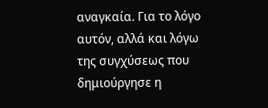αναγκαία. Για το λόγο αυτόν, αλλά και λόγω της συγχύσεως που δημιούργησε η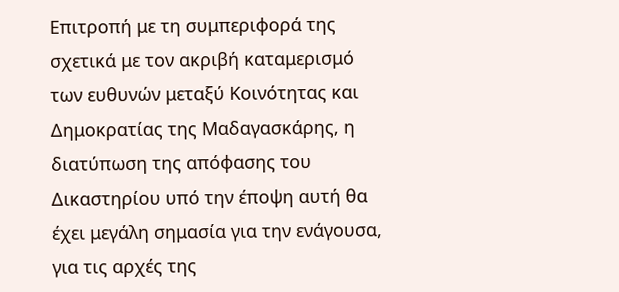Επιτροπή με τη συμπεριφορά της σχετικά με τον ακριβή καταμερισμό των ευθυνών μεταξύ Κοινότητας και Δημοκρατίας της Μαδαγασκάρης, η διατύπωση της απόφασης του Δικαστηρίου υπό την έποψη αυτή θα έχει μεγάλη σημασία για την ενάγουσα, για τις αρχές της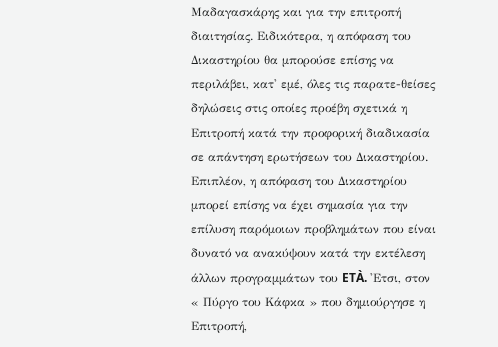Μαδαγασκάρης και για την επιτροπή διαιτησίας. Ειδικότερα, η απόφαση του Δικαστηρίου θα μπορούσε επίσης να περιλάβει, κατ' εμέ, όλες τις παρατε-θείσες δηλώσεις στις οποίες προέβη σχετικά η Επιτροπή κατά την προφορική διαδικασία σε απάντηση ερωτήσεων του Δικαστηρίου. Επιπλέον, η απόφαση του Δικαστηρίου μπορεί επίσης να έχει σημασία για την επίλυση παρόμοιων προβλημάτων που είναι δυνατό να ανακύψουν κατά την εκτέλεση άλλων προγραμμάτων του ETÀ. 'Ετσι, στον « Πύργο του Κάφκα » που δημιούργησε η Επιτροπή,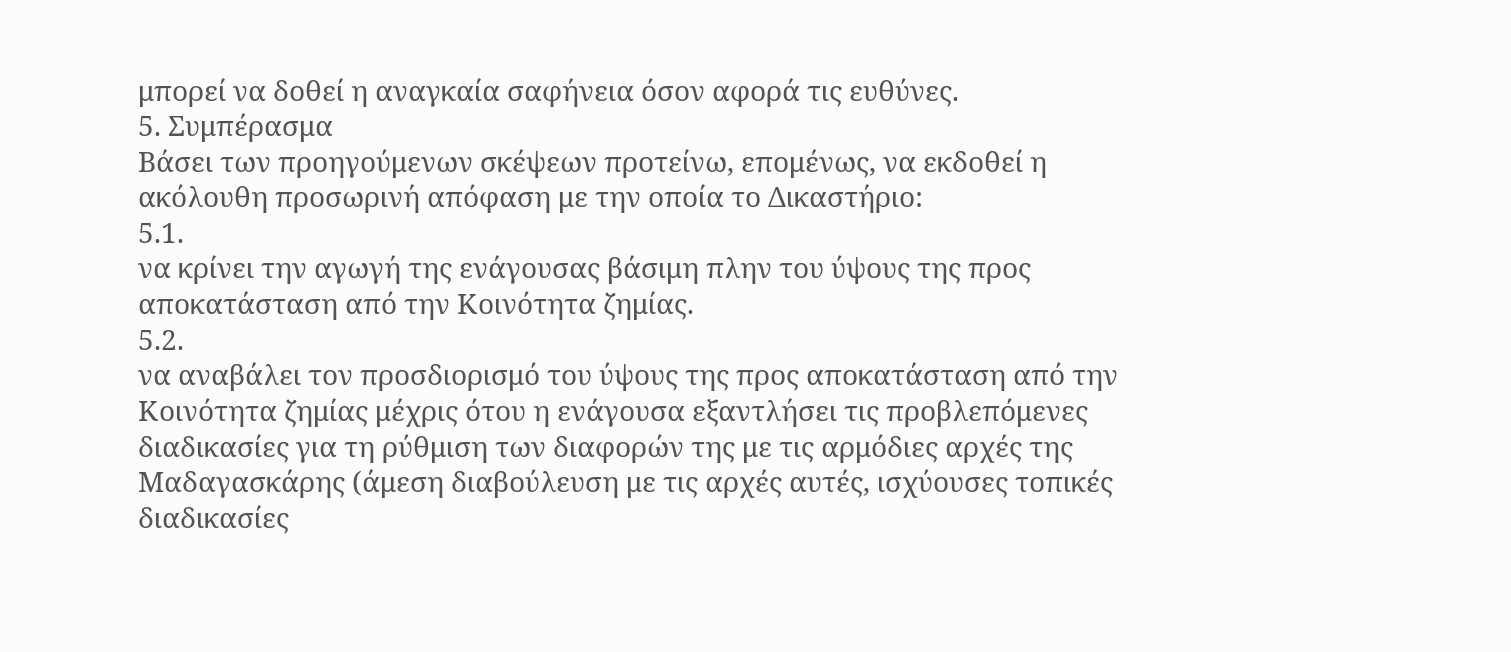μπορεί να δοθεί η αναγκαία σαφήνεια όσον αφορά τις ευθύνες.
5. Συμπέρασμα
Βάσει των προηγούμενων σκέψεων προτείνω, επομένως, να εκδοθεί η ακόλουθη προσωρινή απόφαση με την οποία το Δικαστήριο:
5.1.
να κρίνει την αγωγή της ενάγουσας βάσιμη πλην του ύψους της προς αποκατάσταση από την Κοινότητα ζημίας.
5.2.
να αναβάλει τον προσδιορισμό του ύψους της προς αποκατάσταση από την Κοινότητα ζημίας μέχρις ότου η ενάγουσα εξαντλήσει τις προβλεπόμενες διαδικασίες για τη ρύθμιση των διαφορών της με τις αρμόδιες αρχές της Μαδαγασκάρης (άμεση διαβούλευση με τις αρχές αυτές, ισχύουσες τοπικές διαδικασίες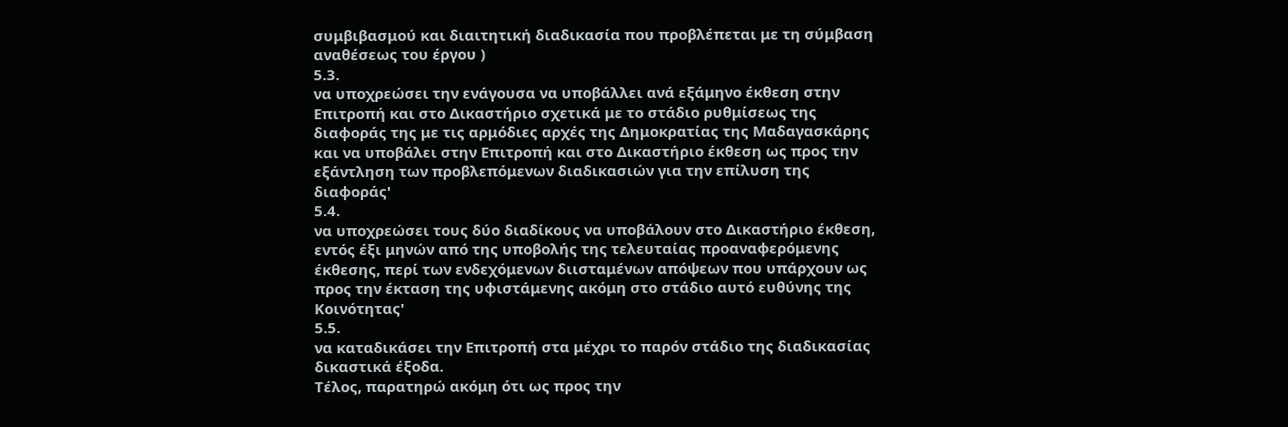συμβιβασμού και διαιτητική διαδικασία που προβλέπεται με τη σύμβαση αναθέσεως του έργου )
5.3.
να υποχρεώσει την ενάγουσα να υποβάλλει ανά εξάμηνο έκθεση στην Επιτροπή και στο Δικαστήριο σχετικά με το στάδιο ρυθμίσεως της διαφοράς της με τις αρμόδιες αρχές της Δημοκρατίας της Μαδαγασκάρης και να υποβάλει στην Επιτροπή και στο Δικαστήριο έκθεση ως προς την εξάντληση των προβλεπόμενων διαδικασιών για την επίλυση της διαφοράς'
5.4.
να υποχρεώσει τους δύο διαδίκους να υποβάλουν στο Δικαστήριο έκθεση, εντός έξι μηνών από της υποβολής της τελευταίας προαναφερόμενης έκθεσης, περί των ενδεχόμενων διισταμένων απόψεων που υπάρχουν ως προς την έκταση της υφιστάμενης ακόμη στο στάδιο αυτό ευθύνης της Κοινότητας'
5.5.
να καταδικάσει την Επιτροπή στα μέχρι το παρόν στάδιο της διαδικασίας δικαστικά έξοδα.
Τέλος, παρατηρώ ακόμη ότι ως προς την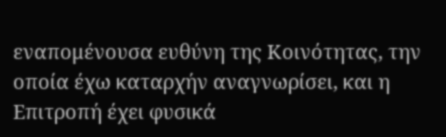εναπομένουσα ευθύνη της Κοινότητας, την οποία έχω καταρχήν αναγνωρίσει, και η Επιτροπή έχει φυσικά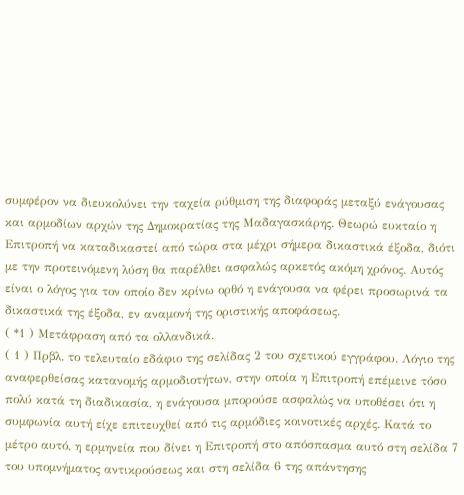συμφέρον να διευκολύνει την ταχεία ρύθμιση της διαφοράς μεταξύ ενάγουσας και αρμοδίων αρχών της Δημοκρατίας της Μαδαγασκάρης. Θεωρώ ευκταίο η Επιτροπή να καταδικαστεί από τώρα στα μέχρι σήμερα δικαστικά έξοδα, διότι με την προτεινόμενη λύση θα παρέλθει ασφαλώς αρκετός ακόμη χρόνος. Αυτός είναι ο λόγος για τον οποίο δεν κρίνω ορθό η ενάγουσα να φέρει προσωρινά τα δικαστικά της έξοδα, εν αναμονή της οριστικής αποφάσεως.
( *1 ) Μετάφραση από τα ολλανδικά.
( 1 ) Πρβλ. το τελευταίο εδάφιο της σελίδας 2 του σχετικού εγγράφου. Λόγιο της αναφερθείσας κατανομής αρμοδιοτήτων, στην οποία η Επιτροπή επέμεινε τόσο πολύ κατά τη διαδικασία, η ενάγουσα μπορούσε ασφαλώς να υποθέσει ότι η συμφωνία αυτή είχε επιτευχθεί από τις αρμόδιες κοινοτικές αρχές. Κατά το μέτρο αυτό, η ερμηνεία που δίνει η Επιτροπή στο απόσπασμα αυτό στη σελίδα 7 του υπομνήματος αντικρούσεως και στη σελίδα 6 της απάντησης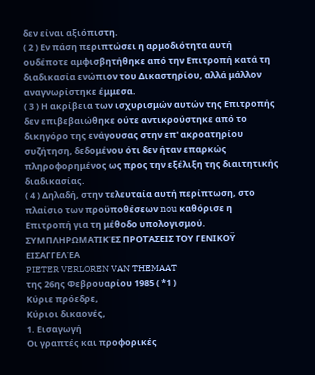δεν είναι αξιόπιστη.
( 2 ) Εν πάση περιπτώσει η αρμοδιότητα αυτή ουδέποτε αμφισβητήθηκε από την Επιτροπή κατά τη διαδικασία ενώπιον του Δικαστηρίου, αλλά μάλλον αναγνωρίστηκε έμμεσα.
( 3 ) Η ακρίβεια των ισχυρισμών αυτών της Επιτροπής δεν επιβεβαιώθηκε ούτε αντικρούστηκε από το δικηγόρο της ενάγουσας στην επ' ακροατηρίου συζήτηση, δεδομένου ότι δεν ήταν επαρκώς πληροφορημένος ως προς την εξέλιξη της διαιτητικής διαδικασίας.
( 4 ) Δηλαδή, στην τελευταία αυτή περίπτωση, στο πλαίσιο των προϋποθέσεων nou καθόρισε η Επιτροπή για τη μέθοδο υπολογισμού.
ΣΥΜΠΛΗΡΩΜΑΤΙΚΈΣ ΠΡΟΤΆΣΕΙΣ ΤΟΥ ΓΕΝΙΚΟΫ ΕΙΣΑΓΓΕΛΈΑ
PIETER VERLOREN VAN THEMAAT
της 26ης Φεβρουαρίου 1985 ( *1 )
Κύριε πρόεδρε,
Κύριοι δικαονές,
1. Εισαγωγή
Οι γραπτές και προφορικές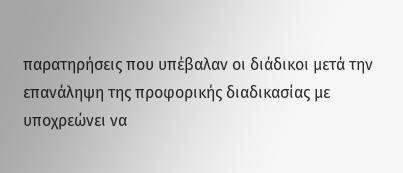παρατηρήσεις που υπέβαλαν οι διάδικοι μετά την επανάληψη της προφορικής διαδικασίας με υποχρεώνει να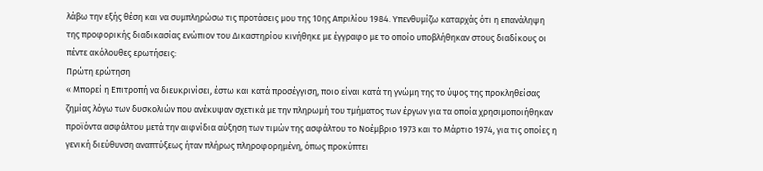λάβω την εξής θέση και να συμπληρώσω τις προτάσεις μου της 10ης Απριλίου 1984. Υπενθυμίζω καταρχάς ότι η επανάληψη της προφορικής διαδικασίας ενώπιον του Δικαστηρίου κινήθηκε με έγγραφο με το οποίο υποβλήθηκαν στους διαδίκους οι πέντε ακόλουθες ερωτήσεις:
Πρώτη ερώτηση
« Μπορεί η Επιτροπή να διευκρινίσει, έστω και κατά προσέγγιση, ποιο είναι κατά τη γνώμη της το ύψος της προκληθείσας ζημίας λόγω των δυσκολιών που ανέκυψαν σχετικά με την πληρωμή του τμήματος των έργων για τα οποία χρησιμοποιήθηκαν προϊόντα ασφάλτου μετά την αιφνίδια αύξηση των τιμών της ασφάλτου το Νοέμβριο 1973 και το Μάρτιο 1974, για τις οποίες η γενική διεύθυνση αναπτύξεως ήταν πλήρως πληροφορημένη, όπως προκύπτει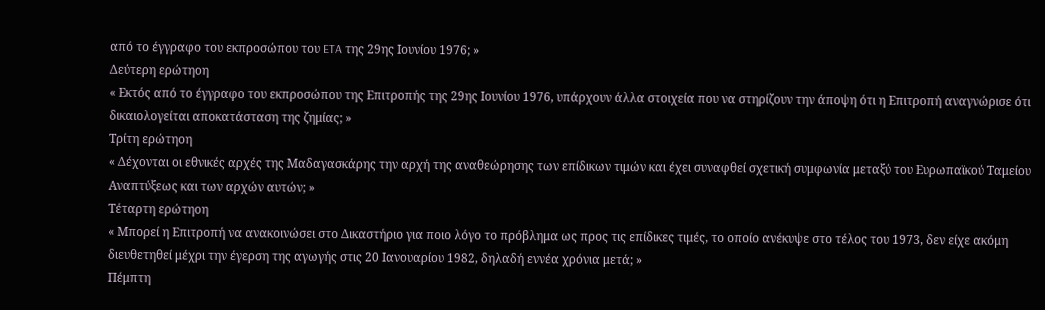από το έγγραφο του εκπροσώπου του ETA της 29ης Ιουνίου 1976; »
Δεύτερη ερώτηοη
« Εκτός από το έγγραφο του εκπροσώπου της Επιτροπής της 29ης Ιουνίου 1976, υπάρχουν άλλα στοιχεία που να στηρίζουν την άποψη ότι η Επιτροπή αναγνώρισε ότι δικαιολογείται αποκατάσταση της ζημίας; »
Τρίτη ερώτηοη
« Δέχονται οι εθνικές αρχές της Μαδαγασκάρης την αρχή της αναθεώρησης των επίδικων τιμών και έχει συναφθεί σχετική συμφωνία μεταξύ του Ευρωπαϊκού Ταμείου Αναπτύξεως και των αρχών αυτών; »
Τέταρτη ερώτηοη
« Μπορεί η Επιτροπή να ανακοινώσει στο Δικαστήριο για ποιο λόγο το πρόβλημα ως προς τις επίδικες τιμές, το οποίο ανέκυψε στο τέλος του 1973, δεν είχε ακόμη διευθετηθεί μέχρι την έγερση της αγωγής στις 20 Ιανουαρίου 1982, δηλαδή εννέα χρόνια μετά; »
Πέμπτη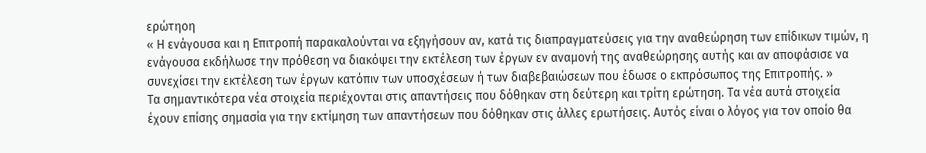ερώτηοη
« Η ενάγουσα και η Επιτροπή παρακαλούνται να εξηγήσουν αν, κατά τις διαπραγματεύσεις για την αναθεώρηση των επίδικων τιμών, η ενάγουσα εκδήλωσε την πρόθεση να διακόψει την εκτέλεση των έργων εν αναμονή της αναθεώρησης αυτής και αν αποφάσισε να συνεχίσει την εκτέλεση των έργων κατόπιν των υποσχέσεων ή των διαβεβαιώσεων που έδωσε ο εκπρόσωπος της Επιτροπής. »
Τα σημαντικότερα νέα στοιχεία περιέχονται στις απαντήσεις που δόθηκαν στη δεύτερη και τρίτη ερώτηση. Τα νέα αυτά στοιχεία έχουν επίσης σημασία για την εκτίμηση των απαντήσεων που δόθηκαν στις άλλες ερωτήσεις. Αυτός είναι ο λόγος για τον οποίο θα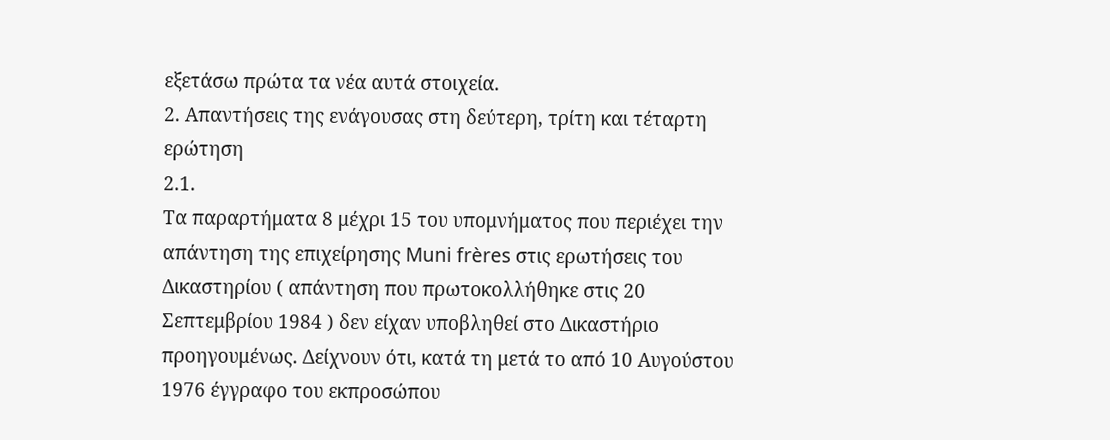εξετάσω πρώτα τα νέα αυτά στοιχεία.
2. Απαντήσεις της ενάγουσας στη δεύτερη, τρίτη και τέταρτη ερώτηση
2.1.
Τα παραρτήματα 8 μέχρι 15 του υπομνήματος που περιέχει την απάντηση της επιχείρησης Muni frères στις ερωτήσεις του Δικαστηρίου ( απάντηση που πρωτοκολλήθηκε στις 20 Σεπτεμβρίου 1984 ) δεν είχαν υποβληθεί στο Δικαστήριο προηγουμένως. Δείχνουν ότι, κατά τη μετά το από 10 Αυγούστου 1976 έγγραφο του εκπροσώπου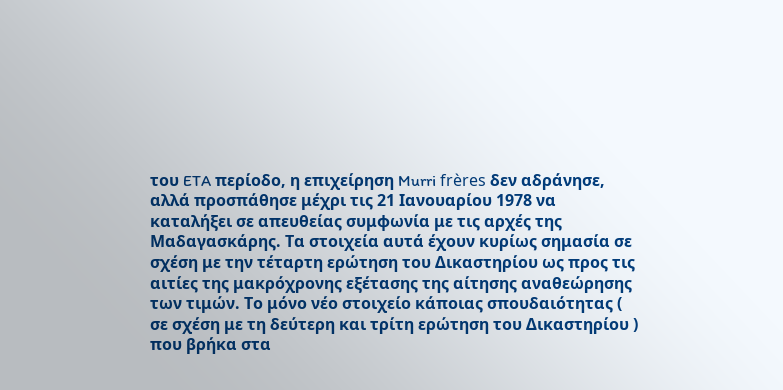του ETA περίοδο, η επιχείρηση Murri frères δεν αδράνησε, αλλά προσπάθησε μέχρι τις 21 Ιανουαρίου 1978 να καταλήξει σε απευθείας συμφωνία με τις αρχές της Μαδαγασκάρης. Τα στοιχεία αυτά έχουν κυρίως σημασία σε σχέση με την τέταρτη ερώτηση του Δικαστηρίου ως προς τις αιτίες της μακρόχρονης εξέτασης της αίτησης αναθεώρησης των τιμών. Το μόνο νέο στοιχείο κάποιας σπουδαιότητας ( σε σχέση με τη δεύτερη και τρίτη ερώτηση του Δικαστηρίου ) που βρήκα στα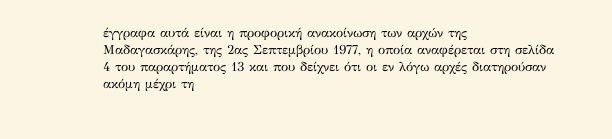έγγραφα αυτά είναι η προφορική ανακοίνωση των αρχών της Μαδαγασκάρης, της 2ας Σεπτεμβρίου 1977, η οποία αναφέρεται στη σελίδα 4 του παραρτήματος 13 και που δείχνει ότι οι εν λόγω αρχές διατηρούσαν ακόμη μέχρι τη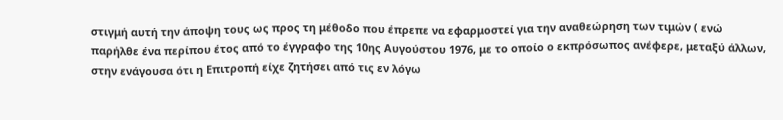στιγμή αυτή την άποψη τους ως προς τη μέθοδο που έπρεπε να εφαρμοστεί για την αναθεώρηση των τιμών ( ενώ παρήλθε ένα περίπου έτος από το έγγραφο της 10ης Αυγούστου 1976, με το οποίο ο εκπρόσωπος ανέφερε, μεταξύ άλλων, στην ενάγουσα ότι η Επιτροπή είχε ζητήσει από τις εν λόγω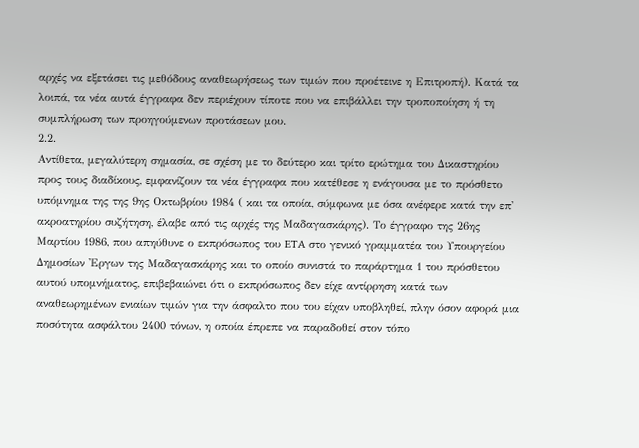αρχές να εξετάσει τις μεθόδους αναθεωρήσεως των τιμών που προέτεινε η Επιτροπή). Κατά τα λοιπά, τα νέα αυτά έγγραφα δεν περιέχουν τίποτε που να επιβάλλει την τροποποίηση ή τη συμπλήρωση των προηγούμενων προτάσεων μου.
2.2.
Αντίθετα, μεγαλύτερη σημασία, σε σχέση με το δεύτερο και τρίτο ερώτημα του Δικαστηρίου προς τους διαδίκους, εμφανίζουν τα νέα έγγραφα που κατέθεσε η ενάγουσα με το πρόσθετο υπόμνημα της της 9ης Οκτωβρίου 1984 ( και τα οποία, σύμφωνα με όσα ανέφερε κατά την επ' ακροατηρίου συζήτηση, έλαβε από τις αρχές της Μαδαγασκάρης). Το έγγραφο της 26ης Μαρτίου 1986, που απηύθυνε ο εκπρόσωπος του ETA στο γενικό γραμματέα του Υπουργείου Δημοσίων 'Εργων της Μαδαγασκάρης και το οποίο συνιστά το παράρτημα 1 του πρόσθετου αυτού υπομνήματος, επιβεβαιώνει ότι ο εκπρόσωπος δεν είχε αντίρρηση κατά των αναθεωρημένων ενιαίων τιμών για την άσφαλτο που του είχαν υποβληθεί, πλην όσον αφορά μια ποσότητα ασφάλτου 2400 τόνων, η οποία έπρεπε να παραδοθεί στον τόπο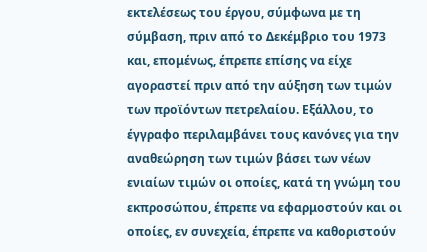εκτελέσεως του έργου, σύμφωνα με τη σύμβαση, πριν από το Δεκέμβριο του 1973 και, επομένως, έπρεπε επίσης να είχε αγοραστεί πριν από την αύξηση των τιμών των προϊόντων πετρελαίου. Εξάλλου, το έγγραφο περιλαμβάνει τους κανόνες για την αναθεώρηση των τιμών βάσει των νέων ενιαίων τιμών οι οποίες, κατά τη γνώμη του εκπροσώπου, έπρεπε να εφαρμοστούν και οι οποίες, εν συνεχεία, έπρεπε να καθοριστούν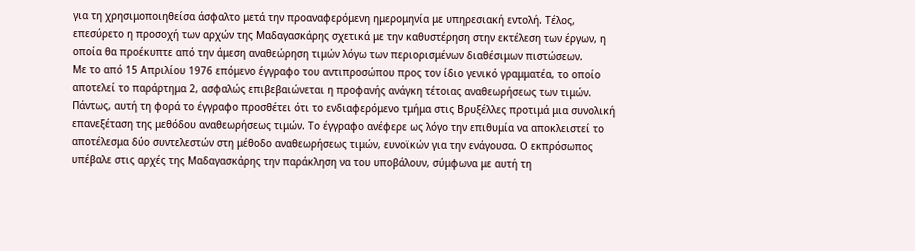για τη χρησιμοποιηθείσα άσφαλτο μετά την προαναφερόμενη ημερομηνία με υπηρεσιακή εντολή. Τέλος, επεσύρετο η προσοχή των αρχών της Μαδαγασκάρης σχετικά με την καθυστέρηση στην εκτέλεση των έργων, η οποία θα προέκυπτε από την άμεση αναθεώρηση τιμών λόγω των περιορισμένων διαθέσιμων πιστώσεων.
Με το από 15 Απριλίου 1976 επόμενο έγγραφο του αντιπροσώπου προς τον ίδιο γενικό γραμματέα, το οποίο αποτελεί το παράρτημα 2, ασφαλώς επιβεβαιώνεται η προφανής ανάγκη τέτοιας αναθεωρήσεως των τιμών. Πάντως, αυτή τη φορά το έγγραφο προσθέτει ότι το ενδιαφερόμενο τμήμα στις Βρυξέλλες προτιμά μια συνολική επανεξέταση της μεθόδου αναθεωρήσεως τιμών. Το έγγραφο ανέφερε ως λόγο την επιθυμία να αποκλειστεί το αποτέλεσμα δύο συντελεστών στη μέθοδο αναθεωρήσεως τιμών, ευνοϊκών για την ενάγουσα. Ο εκπρόσωπος υπέβαλε στις αρχές της Μαδαγασκάρης την παράκληση να του υποβάλουν, σύμφωνα με αυτή τη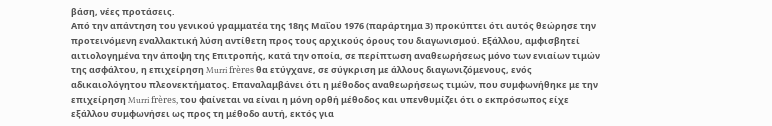βάση, νέες προτάσεις.
Από την απάντηση του γενικού γραμματέα της 18ης Μαΐου 1976 (παράρτημα 3) προκύπτει ότι αυτός θεώρησε την προτεινόμενη εναλλακτική λύση αντίθετη προς τους αρχικούς όρους του διαγωνισμού. Εξάλλου, αμφισβητεί αιτιολογημένα την άποψη της Επιτροπής, κατά την οποία, σε περίπτωση αναθεωρήσεως μόνο των ενιαίων τιμών της ασφάλτου, η επιχείρηση Murri frères θα ετύγχανε, σε σύγκριση με άλλους διαγωνιζόμενους, ενός αδικαιολόγητου πλεονεκτήματος. Επαναλαμβάνει ότι η μέθοδος αναθεωρήσεως τιμών, που συμφωνήθηκε με την επιχείρηση Murri frères, του φαίνεται να είναι η μόνη ορθή μέθοδος και υπενθυμίζει ότι ο εκπρόσωπος είχε εξάλλου συμφωνήσει ως προς τη μέθοδο αυτή, εκτός για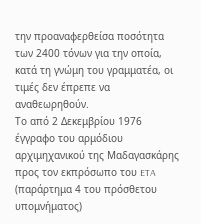την προαναφερθείσα ποσότητα των 2400 τόνων για την οποία, κατά τη γνώμη του γραμματέα, οι τιμές δεν έπρεπε να αναθεωρηθούν.
Το από 2 Δεκεμβρίου 1976 έγγραφο του αρμόδιου αρχιμηχανικού της Μαδαγασκάρης προς τον εκπρόσωπο του ETA (παράρτημα 4 του πρόσθετου υπομνήματος)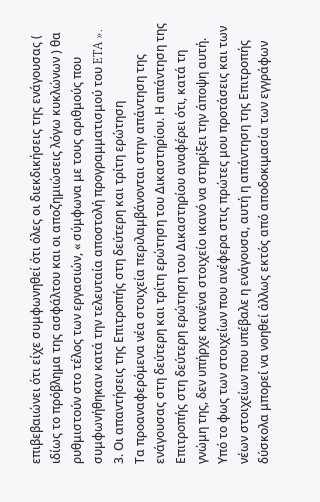επιβεβαιώνει ότι είχε συμφωνηθεί ότι όλες οι διεκδικήσεις της ενάγουσας ( ιδίως το πρόβλημα της ασφάλτου και οι αποζημιώσεις λόγω κυκλώνων ) θα ρυθμιστούν στο τέλος των εργασιών, « σύμφωνα με τους αριθμούς που συμφωνήθηκαν κατά την τελευταία αποστολή προγραμματισμού του ETA ».
3. Οι απαντήσεις της Επιτροπής στη δεύτερη και τρίτη ερώτηση
Τα προαναφερόμενα νέα στοιχεία περιλαμβάνονται στην απάντηση της ενάγουσας στη δεύτερη και τρίτη ερώτηση του Δικαστηρίου. Η απάντηση της Επιτροπής στη δεύτερη ερώτηση του Δικαστηρίου αναφέρει ότι, κατά τη γνώμη της, δεν υπήρχε κανένα στοιχείο ικανό να στηρίξει την άποψη αυτή. Υπό το φως των στοιχείων που ανέφερα στις πρώτες μου προτάσεις και των νέων στοιχείων που υπέβαλε η ενάγουσα, αυτή η απάντηση της Επιτροπής δύσκολα μπορεί να νοηθεί άλλως εκτός από αποδοκιμασία των εγγράφων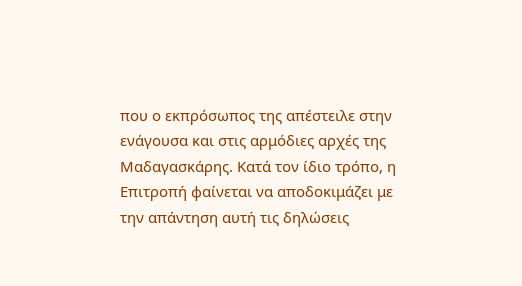που ο εκπρόσωπος της απέστειλε στην ενάγουσα και στις αρμόδιες αρχές της Μαδαγασκάρης. Κατά τον ίδιο τρόπο, η Επιτροπή φαίνεται να αποδοκιμάζει με την απάντηση αυτή τις δηλώσεις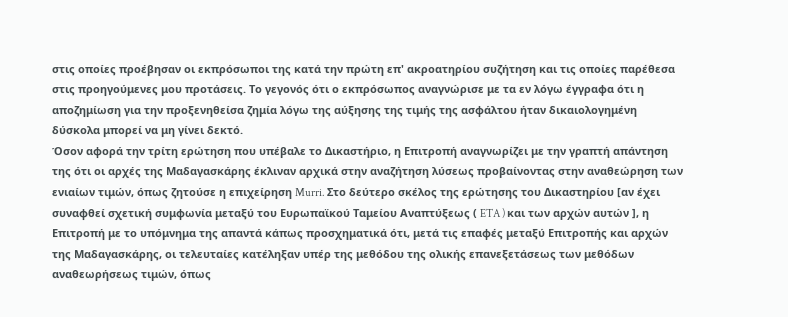στις οποίες προέβησαν οι εκπρόσωποι της κατά την πρώτη επ' ακροατηρίου συζήτηση και τις οποίες παρέθεσα στις προηγούμενες μου προτάσεις. Το γεγονός ότι ο εκπρόσωπος αναγνώρισε με τα εν λόγω έγγραφα ότι η αποζημίωση για την προξενηθείσα ζημία λόγω της αύξησης της τιμής της ασφάλτου ήταν δικαιολογημένη δύσκολα μπορεί να μη γίνει δεκτό.
Όσον αφορά την τρίτη ερώτηση που υπέβαλε το Δικαστήριο, η Επιτροπή αναγνωρίζει με την γραπτή απάντηση της ότι οι αρχές της Μαδαγασκάρης έκλιναν αρχικά στην αναζήτηση λύσεως προβαίνοντας στην αναθεώρηση των ενιαίων τιμών, όπως ζητούσε η επιχείρηση Murri. Στο δεύτερο σκέλος της ερώτησης του Δικαστηρίου [αν έχει συναφθεί σχετική συμφωνία μεταξύ του Ευρωπαϊκού Ταμείου Αναπτύξεως ( ETA ) και των αρχών αυτών ], η Επιτροπή με το υπόμνημα της απαντά κάπως προσχηματικά ότι, μετά τις επαφές μεταξύ Επιτροπής και αρχών της Μαδαγασκάρης, οι τελευταίες κατέληξαν υπέρ της μεθόδου της ολικής επανεξετάσεως των μεθόδων αναθεωρήσεως τιμών, όπως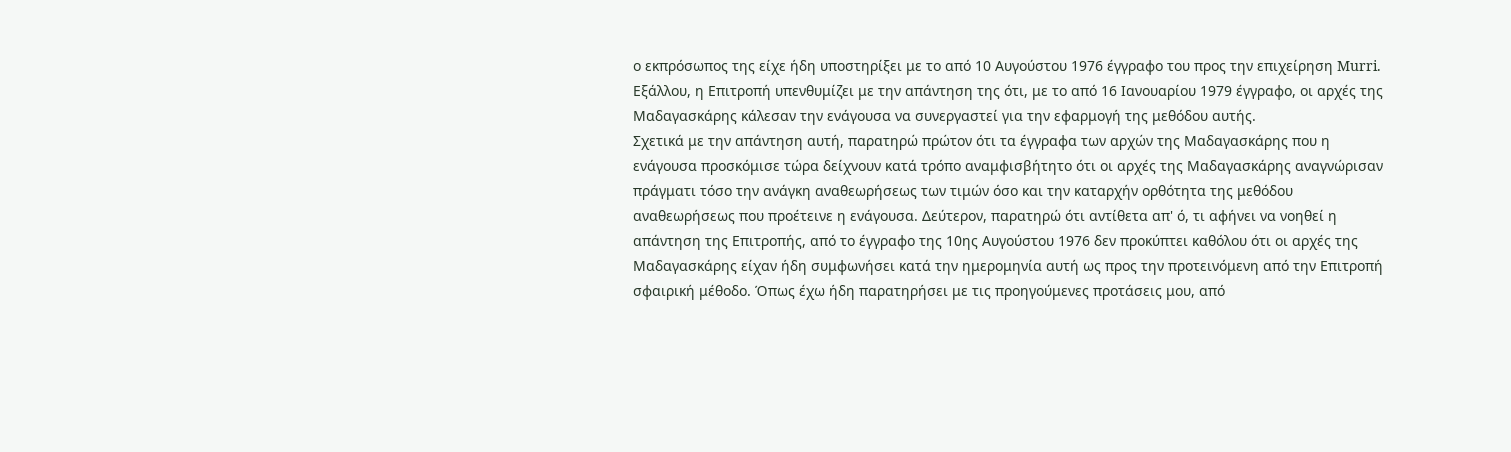ο εκπρόσωπος της είχε ήδη υποστηρίξει με το από 10 Αυγούστου 1976 έγγραφο του προς την επιχείρηση Murri. Εξάλλου, η Επιτροπή υπενθυμίζει με την απάντηση της ότι, με το από 16 Ιανουαρίου 1979 έγγραφο, οι αρχές της Μαδαγασκάρης κάλεσαν την ενάγουσα να συνεργαστεί για την εφαρμογή της μεθόδου αυτής.
Σχετικά με την απάντηση αυτή, παρατηρώ πρώτον ότι τα έγγραφα των αρχών της Μαδαγασκάρης που η ενάγουσα προσκόμισε τώρα δείχνουν κατά τρόπο αναμφισβήτητο ότι οι αρχές της Μαδαγασκάρης αναγνώρισαν πράγματι τόσο την ανάγκη αναθεωρήσεως των τιμών όσο και την καταρχήν ορθότητα της μεθόδου αναθεωρήσεως που προέτεινε η ενάγουσα. Δεύτερον, παρατηρώ ότι αντίθετα απ' ό, τι αφήνει να νοηθεί η απάντηση της Επιτροπής, από το έγγραφο της 10ης Αυγούστου 1976 δεν προκύπτει καθόλου ότι οι αρχές της Μαδαγασκάρης είχαν ήδη συμφωνήσει κατά την ημερομηνία αυτή ως προς την προτεινόμενη από την Επιτροπή σφαιρική μέθοδο. Όπως έχω ήδη παρατηρήσει με τις προηγούμενες προτάσεις μου, από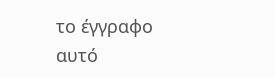το έγγραφο αυτό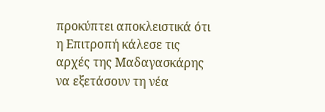προκύπτει αποκλειστικά ότι η Επιτροπή κάλεσε τις αρχές της Μαδαγασκάρης να εξετάσουν τη νέα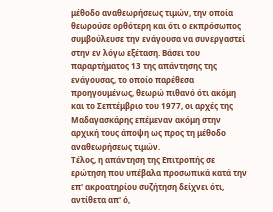μέθοδο αναθεωρήσεως τιμών, την οποία θεωρούσε ορθότερη και ότι ο εκπρόσωπος συμβούλευσε την ενάγουσα να συνεργαστεί στην εν λόγω εξέταση. Βάσει του παραρτήματος 13 της απάντησης της ενάγουσας, το οποίο παρέθεσα προηγουμένως, θεωρώ πιθανό ότι ακόμη και το Σεπτέμβριο του 1977, οι αρχές της Μαδαγασκάρης επέμεναν ακόμη στην αρχική τους άποψη ως προς τη μέθοδο αναθεωρήσεως τιμών.
Τέλος, η απάντηση της Επιτροπής σε ερώτηση που υπέβαλα προσωπικά κατά την επ' ακροατηρίου συζήτηση δείχνει ότι, αντίθετα απ' ό,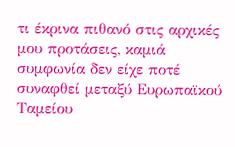τι έκρινα πιθανό στις αρχικές μου προτάσεις, καμιά συμφωνία δεν είχε ποτέ συναφθεί μεταξύ Ευρωπαϊκού Ταμείου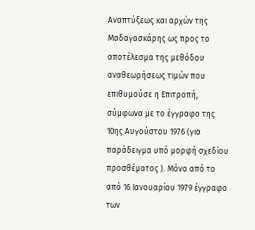Αναπτύξεως και αρχών της Μαδαγασκάρης ως προς το αποτέλεσμα της μεθόδου αναθεωρήσεως τιμών που επιθυμούσε η Επιτροπή, σύμφωνα με το έγγραφο της 10ης Αυγούστου 1976 (για παράδειγμα υπό μορφή σχεδίου προσθέματος ). Μόνο από το από 16 Ιανουαρίου 1979 έγγραφο των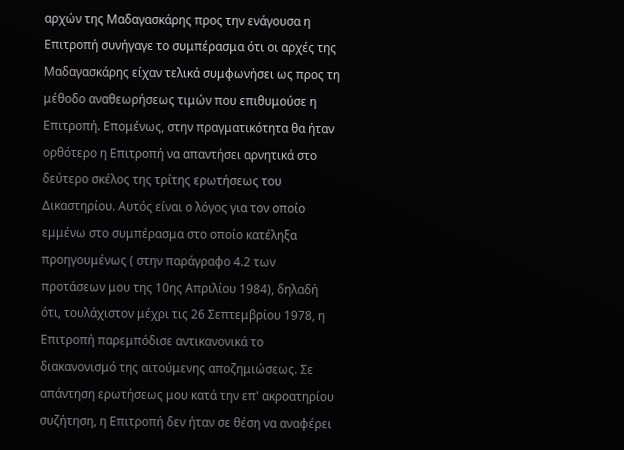αρχών της Μαδαγασκάρης προς την ενάγουσα η Επιτροπή συνήγαγε το συμπέρασμα ότι οι αρχές της Μαδαγασκάρης είχαν τελικά συμφωνήσει ως προς τη μέθοδο αναθεωρήσεως τιμών που επιθυμούσε η Επιτροπή. Επομένως, στην πραγματικότητα θα ήταν ορθότερο η Επιτροπή να απαντήσει αρνητικά στο δεύτερο σκέλος της τρίτης ερωτήσεως του Δικαστηρίου. Αυτός είναι ο λόγος για τον οποίο εμμένω στο συμπέρασμα στο οποίο κατέληξα προηγουμένως ( στην παράγραφο 4.2 των προτάσεων μου της 10ης Απριλίου 1984), δηλαδή ότι, τουλάχιστον μέχρι τις 26 Σεπτεμβρίου 1978, η Επιτροπή παρεμπόδισε αντικανονικά το διακανονισμό της αιτούμενης αποζημιώσεως. Σε απάντηση ερωτήσεως μου κατά την επ' ακροατηρίου συζήτηση, η Επιτροπή δεν ήταν σε θέση να αναφέρει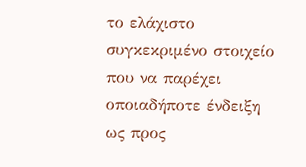το ελάχιστο συγκεκριμένο στοιχείο που να παρέχει οποιαδήποτε ένδειξη ως προς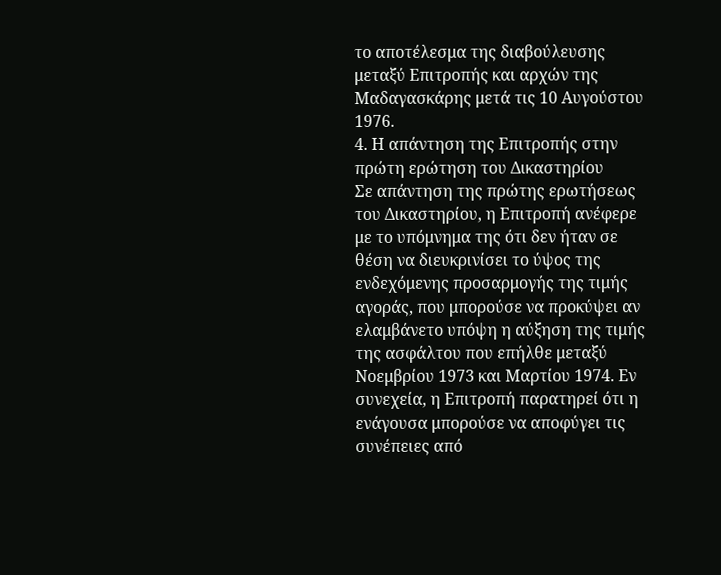το αποτέλεσμα της διαβούλευσης μεταξύ Επιτροπής και αρχών της Μαδαγασκάρης μετά τις 10 Αυγούστου 1976.
4. Η απάντηση της Επιτροπής στην πρώτη ερώτηση του Δικαστηρίου
Σε απάντηση της πρώτης ερωτήσεως του Δικαστηρίου, η Επιτροπή ανέφερε με το υπόμνημα της ότι δεν ήταν σε θέση να διευκρινίσει το ύψος της ενδεχόμενης προσαρμογής της τιμής αγοράς, που μπορούσε να προκύψει αν ελαμβάνετο υπόψη η αύξηση της τιμής της ασφάλτου που επήλθε μεταξύ Νοεμβρίου 1973 και Μαρτίου 1974. Εν συνεχεία, η Επιτροπή παρατηρεί ότι η ενάγουσα μπορούσε να αποφύγει τις συνέπειες από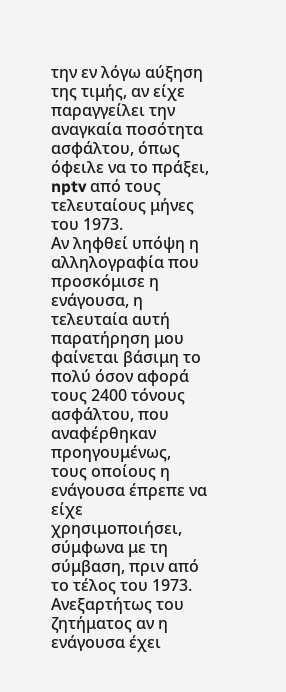την εν λόγω αύξηση της τιμής, αν είχε παραγγείλει την αναγκαία ποσότητα ασφάλτου, όπως όφειλε να το πράξει, nptv από τους τελευταίους μήνες του 1973.
Αν ληφθεί υπόψη η αλληλογραφία που προσκόμισε η ενάγουσα, η τελευταία αυτή παρατήρηση μου φαίνεται βάσιμη το πολύ όσον αφορά τους 2400 τόνους ασφάλτου, που αναφέρθηκαν προηγουμένως, τους οποίους η ενάγουσα έπρεπε να είχε χρησιμοποιήσει, σύμφωνα με τη σύμβαση, πριν από το τέλος του 1973. Ανεξαρτήτως του ζητήματος αν η ενάγουσα έχει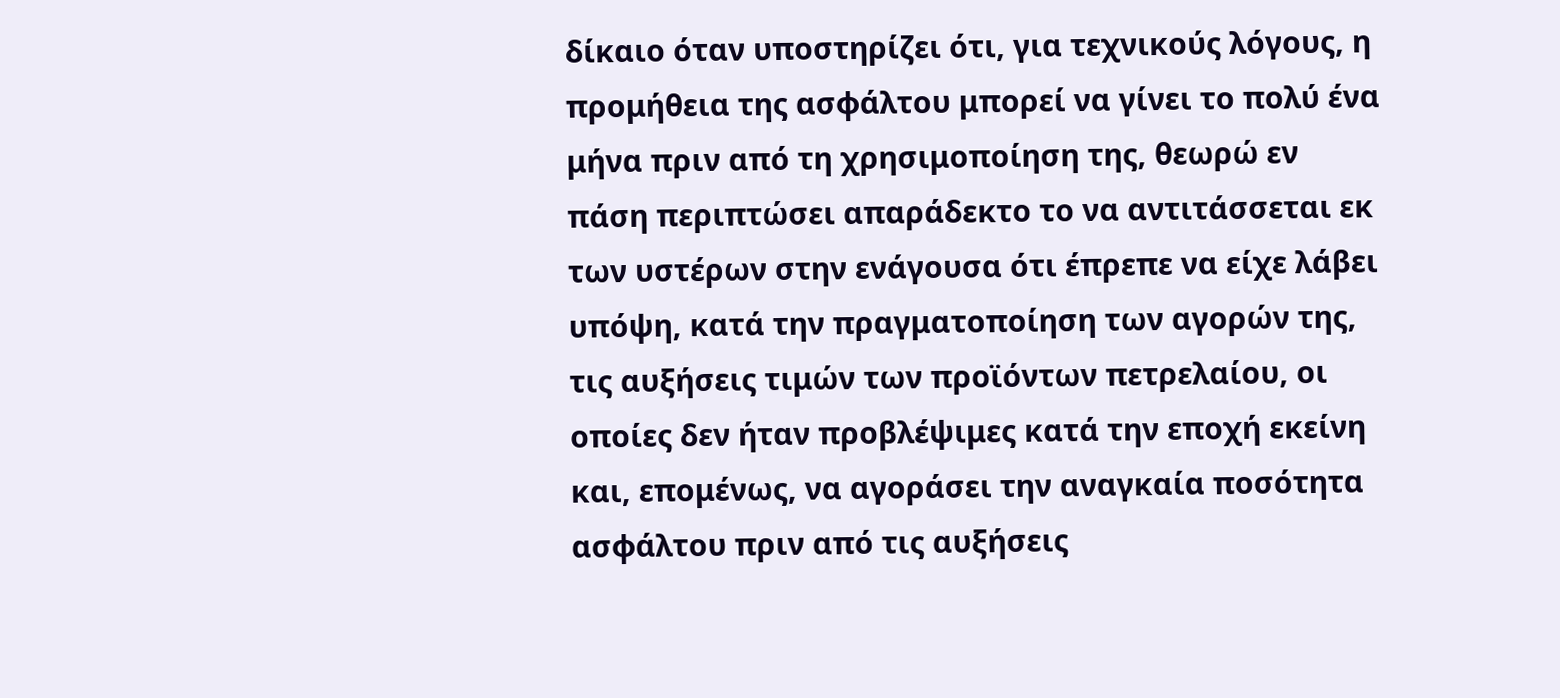δίκαιο όταν υποστηρίζει ότι, για τεχνικούς λόγους, η προμήθεια της ασφάλτου μπορεί να γίνει το πολύ ένα μήνα πριν από τη χρησιμοποίηση της, θεωρώ εν πάση περιπτώσει απαράδεκτο το να αντιτάσσεται εκ των υστέρων στην ενάγουσα ότι έπρεπε να είχε λάβει υπόψη, κατά την πραγματοποίηση των αγορών της, τις αυξήσεις τιμών των προϊόντων πετρελαίου, οι οποίες δεν ήταν προβλέψιμες κατά την εποχή εκείνη και, επομένως, να αγοράσει την αναγκαία ποσότητα ασφάλτου πριν από τις αυξήσεις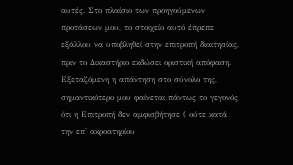αυτές. Στο πλαίσιο των προηγούμενων προτάσεων μου, το στοιχείο αυτό έπρεπε εξάλλου να υποβληθεί στην επιτροπή διαιτησίας, πριν το Δικαστήριο εκδώσει οριστική απόφαση. Εξεταζόμενη η απάντηση στο σύνολο της, σημαντικότερο μου φαίνεται πάντως το γεγονός ότι η Επιτροπή δεν αμφισβήτησε ( ούτε κατά την επ' ακροατηρίου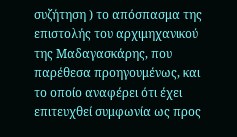συζήτηση ) το απόσπασμα της επιστολής του αρχιμηχανικού της Μαδαγασκάρης, που παρέθεσα προηγουμένως, και το οποίο αναφέρει ότι έχει επιτευχθεί συμφωνία ως προς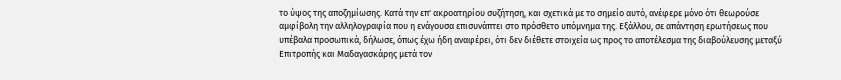το ύψος της αποζημίωσης. Κατά την επ' ακροατηρίου συζήτηση, και σχετικά με το σημείο αυτό, ανέφερε μόνο ότι θεωρούσε αμφίβολη την αλληλογραφία που η ενάγουσα επισυνάπτει στο πρόσθετο υπόμνημα της. Εξάλλου, σε απάντηση ερωτήσεως που υπέβαλα προσωπικά, δήλωσε, όπως έχω ήδη αναφέρει, ότι δεν διέθετε στοιχεία ως προς το αποτέλεσμα της διαβούλευσης μεταξύ Επιτροπής και Μαδαγασκάρης μετά τον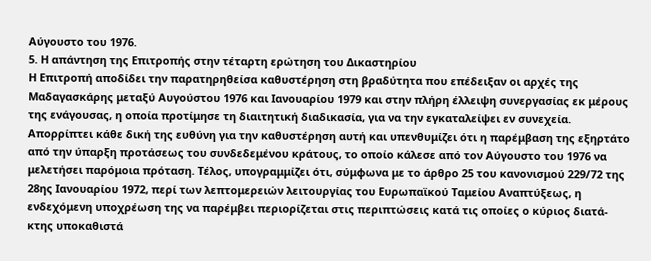Αύγουστο του 1976.
5. Η απάντηση της Επιτροπής στην τέταρτη ερώτηση του Δικαστηρίου
Η Επιτροπή αποδίδει την παρατηρηθείσα καθυστέρηση στη βραδύτητα που επέδειξαν οι αρχές της Μαδαγασκάρης μεταξύ Αυγούστου 1976 και Ιανουαρίου 1979 και στην πλήρη έλλειψη συνεργασίας εκ μέρους της ενάγουσας, η οποία προτίμησε τη διαιτητική διαδικασία, για να την εγκαταλείψει εν συνεχεία. Απορρίπτει κάθε δική της ευθύνη για την καθυστέρηση αυτή και υπενθυμίζει ότι η παρέμβαση της εξηρτάτο από την ύπαρξη προτάσεως του συνδεδεμένου κράτους, το οποίο κάλεσε από τον Αύγουστο του 1976 να μελετήσει παρόμοια πρόταση. Τέλος, υπογραμμίζει ότι, σύμφωνα με το άρθρο 25 του κανονισμού 229/72 της 28ης Ιανουαρίου 1972, περί των λεπτομερειών λειτουργίας του Ευρωπαϊκού Ταμείου Αναπτύξεως, η ενδεχόμενη υποχρέωση της να παρέμβει περιορίζεται στις περιπτώσεις κατά τις οποίες ο κύριος διατά-κτης υποκαθιστά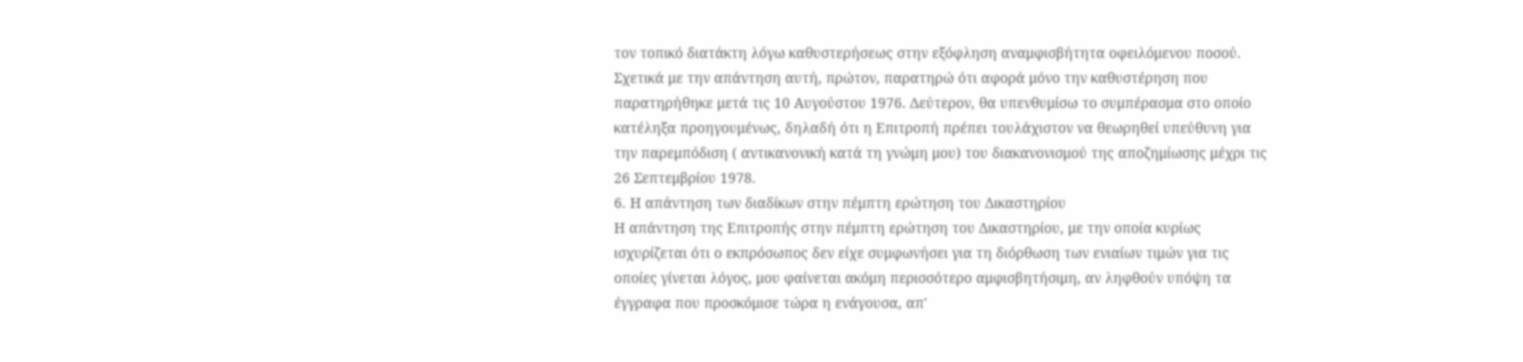τον τοπικό διατάκτη λόγω καθυστερήσεως στην εξόφληση αναμφισβήτητα οφειλόμενου ποσού.
Σχετικά με την απάντηση αυτή, πρώτον, παρατηρώ ότι αφορά μόνο την καθυστέρηση που παρατηρήθηκε μετά τις 10 Αυγούστου 1976. Δεύτερον, θα υπενθυμίσω το συμπέρασμα στο οποίο κατέληξα προηγουμένως, δηλαδή ότι η Επιτροπή πρέπει τουλάχιστον να θεωρηθεί υπεύθυνη για την παρεμπόδιση ( αντικανονική κατά τη γνώμη μου) του διακανονισμού της αποζημίωσης μέχρι τις 26 Σεπτεμβρίου 1978.
6. Η απάντηση των διαδίκων στην πέμπτη ερώτηση του Δικαστηρίου
Η απάντηση της Επιτροπής στην πέμπτη ερώτηση του Δικαστηρίου, με την οποία κυρίως ισχυρίζεται ότι ο εκπρόσωπος δεν είχε συμφωνήσει για τη διόρθωση των ενιαίων τιμών για τις οποίες γίνεται λόγος, μου φαίνεται ακόμη περισσότερο αμφισβητήσιμη, αν ληφθούν υπόψη τα έγγραφα που προσκόμισε τώρα η ενάγουσα, απ'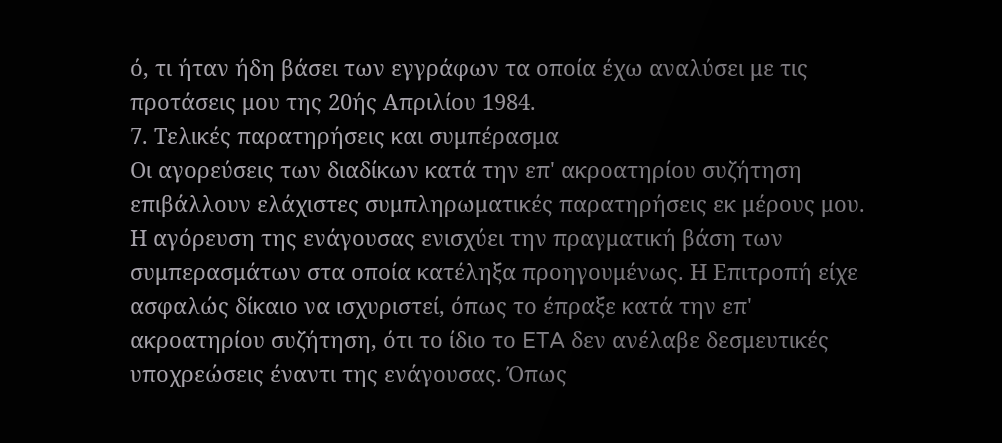ό, τι ήταν ήδη βάσει των εγγράφων τα οποία έχω αναλύσει με τις προτάσεις μου της 20ής Απριλίου 1984.
7. Τελικές παρατηρήσεις και συμπέρασμα
Οι αγορεύσεις των διαδίκων κατά την επ' ακροατηρίου συζήτηση επιβάλλουν ελάχιστες συμπληρωματικές παρατηρήσεις εκ μέρους μου. Η αγόρευση της ενάγουσας ενισχύει την πραγματική βάση των συμπερασμάτων στα οποία κατέληξα προηγουμένως. Η Επιτροπή είχε ασφαλώς δίκαιο να ισχυριστεί, όπως το έπραξε κατά την επ' ακροατηρίου συζήτηση, ότι το ίδιο το ETA δεν ανέλαβε δεσμευτικές υποχρεώσεις έναντι της ενάγουσας. Όπως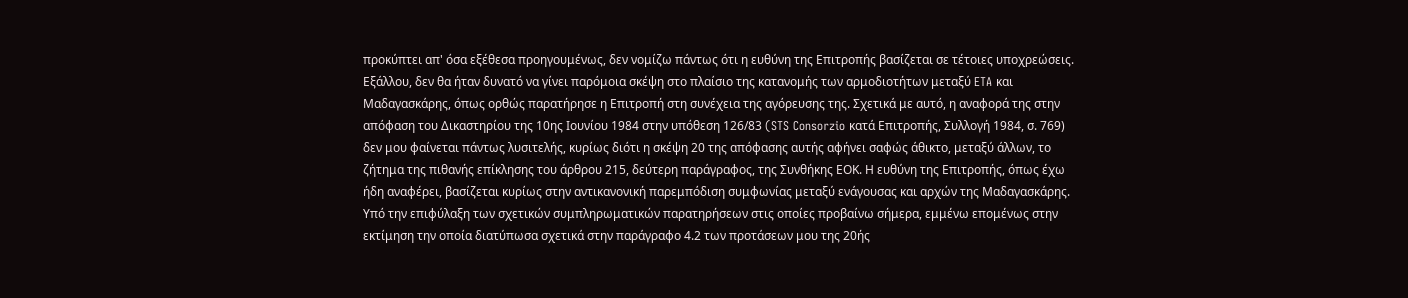προκύπτει απ' όσα εξέθεσα προηγουμένως, δεν νομίζω πάντως ότι η ευθύνη της Επιτροπής βασίζεται σε τέτοιες υποχρεώσεις. Εξάλλου, δεν θα ήταν δυνατό να γίνει παρόμοια σκέψη στο πλαίσιο της κατανομής των αρμοδιοτήτων μεταξύ ETA και Μαδαγασκάρης, όπως ορθώς παρατήρησε η Επιτροπή στη συνέχεια της αγόρευσης της. Σχετικά με αυτό, η αναφορά της στην απόφαση του Δικαστηρίου της 10ης Ιουνίου 1984 στην υπόθεση 126/83 (STS Consorzio κατά Επιτροπής, Συλλογή 1984, σ. 769) δεν μου φαίνεται πάντως λυσιτελής, κυρίως διότι η σκέψη 20 της απόφασης αυτής αφήνει σαφώς άθικτο, μεταξύ άλλων, το ζήτημα της πιθανής επίκλησης του άρθρου 215, δεύτερη παράγραφος, της Συνθήκης ΕΟΚ. Η ευθύνη της Επιτροπής, όπως έχω ήδη αναφέρει, βασίζεται κυρίως στην αντικανονική παρεμπόδιση συμφωνίας μεταξύ ενάγουσας και αρχών της Μαδαγασκάρης. Υπό την επιφύλαξη των σχετικών συμπληρωματικών παρατηρήσεων στις οποίες προβαίνω σήμερα, εμμένω επομένως στην εκτίμηση την οποία διατύπωσα σχετικά στην παράγραφο 4.2 των προτάσεων μου της 20ής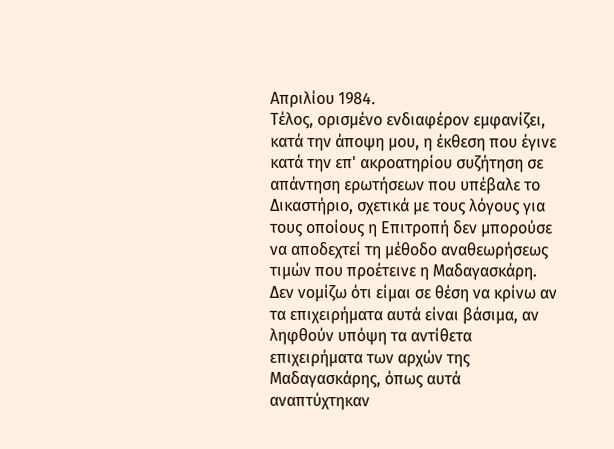Απριλίου 1984.
Τέλος, ορισμένο ενδιαφέρον εμφανίζει, κατά την άποψη μου, η έκθεση που έγινε κατά την επ' ακροατηρίου συζήτηση σε απάντηση ερωτήσεων που υπέβαλε το Δικαστήριο, σχετικά με τους λόγους για τους οποίους η Επιτροπή δεν μπορούσε να αποδεχτεί τη μέθοδο αναθεωρήσεως τιμών που προέτεινε η Μαδαγασκάρη. Δεν νομίζω ότι είμαι σε θέση να κρίνω αν τα επιχειρήματα αυτά είναι βάσιμα, αν ληφθούν υπόψη τα αντίθετα επιχειρήματα των αρχών της Μαδαγασκάρης, όπως αυτά αναπτύχτηκαν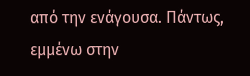από την ενάγουσα. Πάντως, εμμένω στην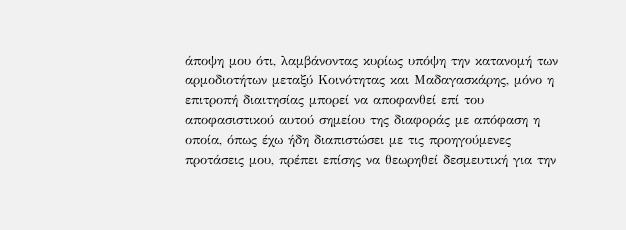άποψη μου ότι, λαμβάνοντας κυρίως υπόψη την κατανομή των αρμοδιοτήτων μεταξύ Κοινότητας και Μαδαγασκάρης, μόνο η επιτροπή διαιτησίας μπορεί να αποφανθεί επί του αποφασιστικού αυτού σημείου της διαφοράς με απόφαση η οποία, όπως έχω ήδη διαπιστώσει με τις προηγούμενες προτάσεις μου, πρέπει επίσης να θεωρηθεί δεσμευτική για την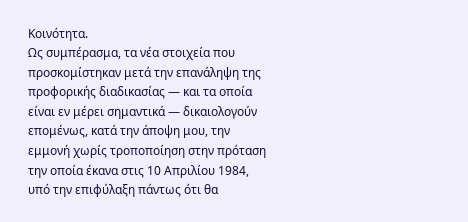Κοινότητα.
Ως συμπέρασμα, τα νέα στοιχεία που προσκομίστηκαν μετά την επανάληψη της προφορικής διαδικασίας — και τα οποία είναι εν μέρει σημαντικά — δικαιολογούν επομένως, κατά την άποψη μου, την εμμονή χωρίς τροποποίηση στην πρόταση την οποία έκανα στις 10 Απριλίου 1984, υπό την επιφύλαξη πάντως ότι θα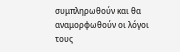συμπληρωθούν και θα αναμορφωθούν οι λόγοι τους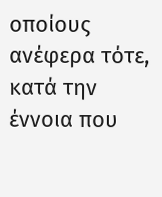οποίους ανέφερα τότε, κατά την έννοια που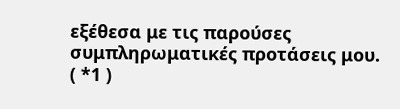εξέθεσα με τις παρούσες συμπληρωματικές προτάσεις μου.
( *1 )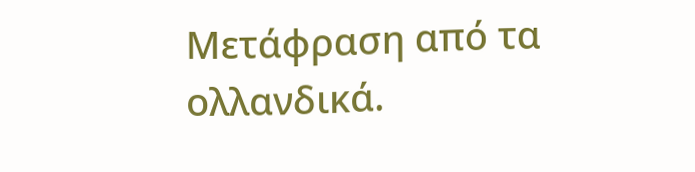Μετάφραση από τα ολλανδικά.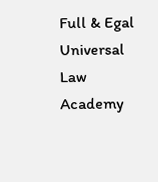Full & Egal Universal Law Academy